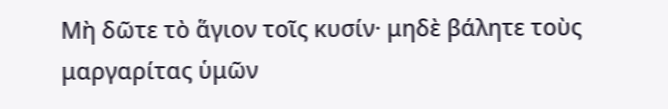Μὴ δῶτε τὸ ἅγιον τοῖς κυσίν· μηδὲ βάλητε τοὺς μαργαρίτας ὑμῶν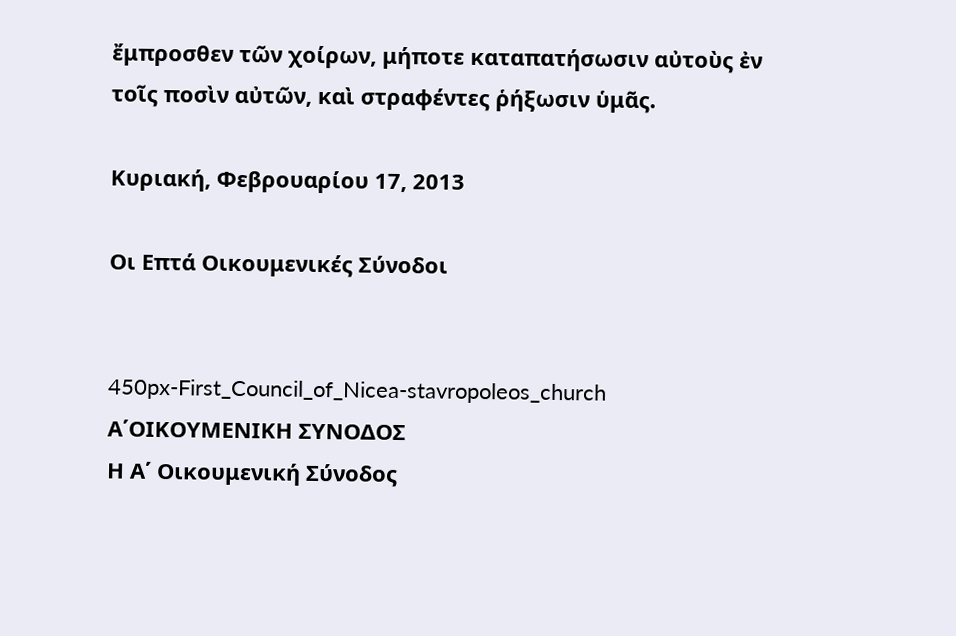ἔμπροσθεν τῶν χοίρων, μήποτε καταπατήσωσιν αὐτοὺς ἐν τοῖς ποσὶν αὐτῶν, καὶ στραφέντες ῥήξωσιν ὑμᾶς.

Κυριακή, Φεβρουαρίου 17, 2013

Οι Επτά Οικουμενικές Σύνοδοι


450px-First_Council_of_Nicea-stavropoleos_church
Α΄ΟΙΚΟΥΜΕΝΙΚΗ ΣΥΝΟΔΟΣ
Η Α΄ Οικουμενική Σύνοδος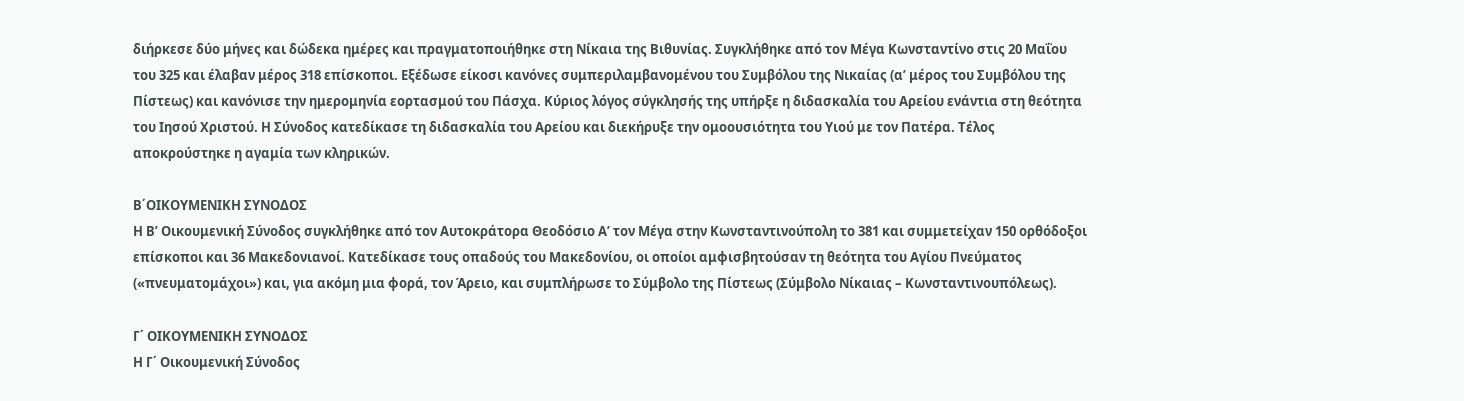διήρκεσε δύο μήνες και δώδεκα ημέρες και πραγματοποιήθηκε στη Νίκαια της Βιθυνίας. Συγκλήθηκε από τον Μέγα Κωνσταντίνο στις 20 Μαΐου του 325 και έλαβαν μέρος 318 επίσκοποι. Εξέδωσε είκοσι κανόνες συμπεριλαμβανομένου του Συμβόλου της Νικαίας (α’ μέρος του Συμβόλου της Πίστεως) και κανόνισε την ημερομηνία εορτασμού του Πάσχα. Κύριος λόγος σύγκλησής της υπήρξε η διδασκαλία του Αρείου ενάντια στη θεότητα του Ιησού Χριστού. Η Σύνοδος κατεδίκασε τη διδασκαλία του Αρείου και διεκήρυξε την ομοουσιότητα του Υιού με τον Πατέρα. Τέλος αποκρούστηκε η αγαμία των κληρικών.

Β΄ΟΙΚΟΥΜΕΝΙΚΗ ΣΥΝΟΔΟΣ
Η Β’ Οικουμενική Σύνοδος συγκλήθηκε από τον Αυτοκράτορα Θεοδόσιο Α’ τον Μέγα στην Κωνσταντινούπολη το 381 και συμμετείχαν 150 ορθόδοξοι επίσκοποι και 36 Μακεδονιανοί. Κατεδίκασε τους οπαδούς του Μακεδονίου, οι οποίοι αμφισβητούσαν τη θεότητα του Αγίου Πνεύματος («πνευματομάχοι») και, για ακόμη μια φορά, τον Άρειο, και συμπλήρωσε το Σύμβολο της Πίστεως (Σύμβολο Νίκαιας – Κωνσταντινουπόλεως).

Γ΄ ΟΙΚΟΥΜΕΝΙΚΗ ΣΥΝΟΔΟΣ
Η Γ΄ Οικουμενική Σύνοδος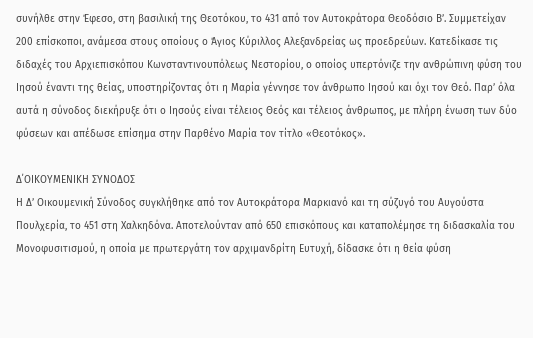συνήλθε στην Έφεσο, στη βασιλική της Θεοτόκου, το 431 από τον Αυτοκράτορα Θεοδόσιο Β’. Συμμετείχαν 200 επίσκοποι, ανάμεσα στους οποίους ο Άγιος Κύριλλος Αλεξανδρείας ως προεδρεύων. Κατεδίκασε τις διδαχές του Αρχιεπισκόπου Κωνσταντινουπόλεως Νεστορίου, ο οποίος υπερτόνιζε την ανθρώπινη φύση του Ιησού έναντι της θείας, υποστηρίζοντας ότι η Μαρία γέννησε τον άνθρωπο Ιησού και όχι τον Θεό. Παρ’ όλα αυτά η σύνοδος διεκήρυξε ότι ο Ιησούς είναι τέλειος Θεός και τέλειος άνθρωπος, με πλήρη ένωση των δύο φύσεων και απέδωσε επίσημα στην Παρθένο Μαρία τον τίτλο «Θεοτόκος».

Δ΄ΟΙΚΟΥΜΕΝΙΚΗ ΣΥΝΟΔΟΣ
Η Δ’ Οικουμενική Σύνοδος συγκλήθηκε από τον Αυτοκράτορα Μαρκιανό και τη σύζυγό του Αυγούστα Πουλχερία, το 451 στη Χαλκηδόνα. Αποτελούνταν από 650 επισκόπους και καταπολέμησε τη διδασκαλία του Μονοφυσιτισμού, η οποία με πρωτεργάτη τον αρχιμανδρίτη Ευτυχή, δίδασκε ότι η θεία φύση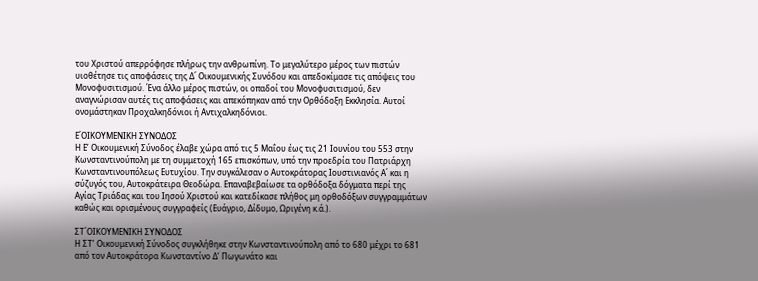του Χριστού απερρόφησε πλήρως την ανθρωπίνη. Το μεγαλύτερο μέρος των πιστών υιοθέτησε τις αποφάσεις της Δ΄ Οικουμενικής Συνόδου και απεδοκίμασε τις απόψεις του Μονοφυσιτισμού. Ένα άλλο μέρος πιστών, οι οπαδοί του Μονοφυσιτισμού, δεν αναγνώρισαν αυτές τις αποφάσεις και απεκόπηκαν από την Ορθόδοξη Εκκλησία. Αυτοί ονομάστηκαν Προχαλκηδόνιοι ή Αντιχαλκηδόνιοι.

Ε΄ΟΙΚΟΥΜΕΝΙΚΗ ΣΥΝΟΔΟΣ
Η Ε’ Οικουμενική Σύνοδος έλαβε χώρα από τις 5 Μαΐου έως τις 21 Ιουνίου του 553 στην Κωνσταντινούπολη με τη συμμετοχή 165 επισκόπων, υπό την προεδρία του Πατριάρχη Κωνσταντινουπόλεως Ευτυχίου. Την συγκάλεσαν ο Αυτοκράτορας Ιουστινιανός Α΄ και η σύζυγός του, Αυτοκράτειρα Θεοδώρα. Επαναβεβαίωσε τα ορθόδοξα δόγματα περί της  Αγίας Τριάδας και του Ιησού Χριστού και κατεδίκασε πλήθος μη ορθοδόξων συγγραμμάτων καθώς και ορισμένους συγγραφείς (Ευάγριο, Δίδυμο, Ωριγένη κ.ά.).

ΣΤ΄ΟΙΚΟΥΜΕΝΙΚΗ ΣΥΝΟΔΟΣ
Η ΣΤ’ Οικουμενική Σύνοδος συγκλήθηκε στην Κωνσταντινούπολη από το 680 μέχρι το 681 από τον Αυτοκράτορα Κωνσταντίνο Δ’ Πωγωνάτο και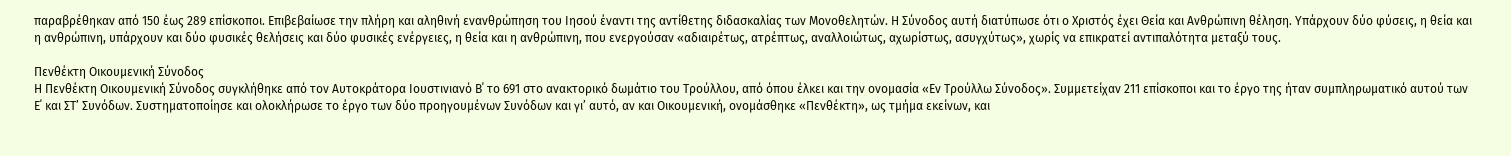παραβρέθηκαν από 150 έως 289 επίσκοποι. Επιβεβαίωσε την πλήρη και αληθινή ενανθρώπηση του Ιησού έναντι της αντίθετης διδασκαλίας των Μονοθελητών. Η Σύνοδος αυτή διατύπωσε ότι ο Χριστός έχει Θεία και Ανθρώπινη θέληση. Υπάρχουν δύο φύσεις, η θεία και η ανθρώπινη, υπάρχουν και δύο φυσικές θελήσεις και δύο φυσικές ενέργειες, η θεία και η ανθρώπινη, που ενεργούσαν «αδιαιρέτως, ατρέπτως, αναλλοιώτως, αχωρίστως, ασυγχύτως», χωρίς να επικρατεί αντιπαλότητα μεταξύ τους.

Πενθέκτη Οικουμενική Σύνοδος
Η Πενθέκτη Οικουμενική Σύνοδος συγκλήθηκε από τον Αυτοκράτορα Ιουστινιανό Β΄ το 691 στο ανακτορικό δωμάτιο του Τρούλλου, από όπου έλκει και την ονομασία «Εν Τρούλλω Σύνοδος». Συμμετείχαν 211 επίσκοποι και το έργο της ήταν συμπληρωματικό αυτού των Ε΄ και ΣΤ’ Συνόδων. Συστηματοποίησε και ολοκλήρωσε το έργο των δύο προηγουμένων Συνόδων και γι’ αυτό, αν και Οικουμενική, ονομάσθηκε «Πενθέκτη», ως τμήμα εκείνων, και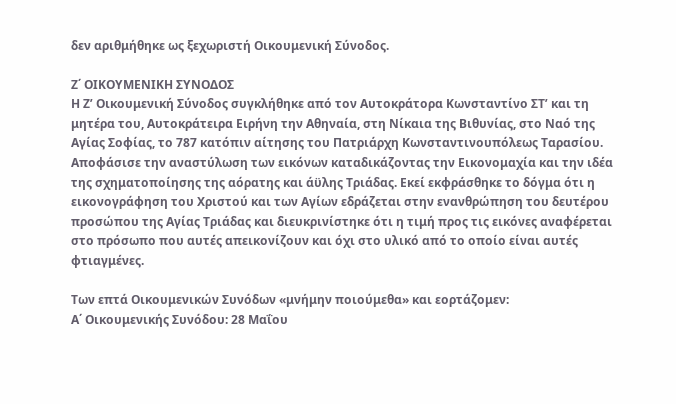δεν αριθμήθηκε ως ξεχωριστή Οικουμενική Σύνοδος.

Ζ΄ ΟΙΚΟΥΜΕΝΙΚΗ ΣΥΝΟΔΟΣ
Η Ζ’ Οικουμενική Σύνοδος συγκλήθηκε από τον Αυτοκράτορα Κωνσταντίνο ΣΤ’ και τη μητέρα του, Αυτοκράτειρα Ειρήνη την Αθηναία, στη Νίκαια της Βιθυνίας, στο Ναό της Αγίας Σοφίας, το 787 κατόπιν αίτησης του Πατριάρχη Κωνσταντινουπόλεως Ταρασίου. Αποφάσισε την αναστύλωση των εικόνων καταδικάζοντας την Εικονομαχία και την ιδέα της σχηματοποίησης της αόρατης και άϋλης Τριάδας. Εκεί εκφράσθηκε το δόγμα ότι η εικονογράφηση του Χριστού και των Αγίων εδράζεται στην ενανθρώπηση του δευτέρου προσώπου της Αγίας Τριάδας και διευκρινίστηκε ότι η τιμή προς τις εικόνες αναφέρεται στο πρόσωπο που αυτές απεικονίζουν και όχι στο υλικό από το οποίο είναι αυτές φτιαγμένες.

Των επτά Οικουμενικών Συνόδων «μνήμην ποιούμεθα» και εορτάζομεν:
Α΄ Οικουμενικής Συνόδου: 28 Μαΐου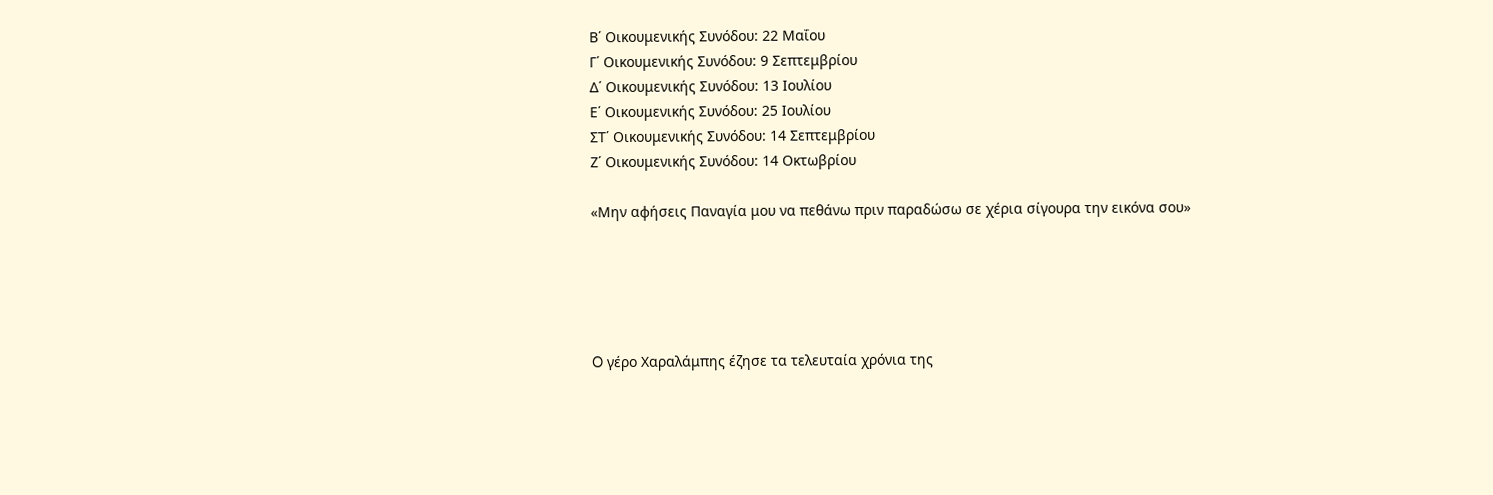Β΄ Οικουμενικής Συνόδου: 22 Μαΐου
Γ΄ Οικουμενικής Συνόδου: 9 Σεπτεμβρίου
Δ΄ Οικουμενικής Συνόδου: 13 Ιουλίου
Ε΄ Οικουμενικής Συνόδου: 25 Ιουλίου
ΣΤ΄ Οικουμενικής Συνόδου: 14 Σεπτεμβρίου
Ζ΄ Οικουμενικής Συνόδου: 14 Οκτωβρίου

«Μην αφήσεις Παναγία μου να πεθάνω πριν παραδώσω σε χέρια σίγουρα την εικόνα σου»





O γέρο Χαραλάμπης έζησε τα τελευταία χρόνια της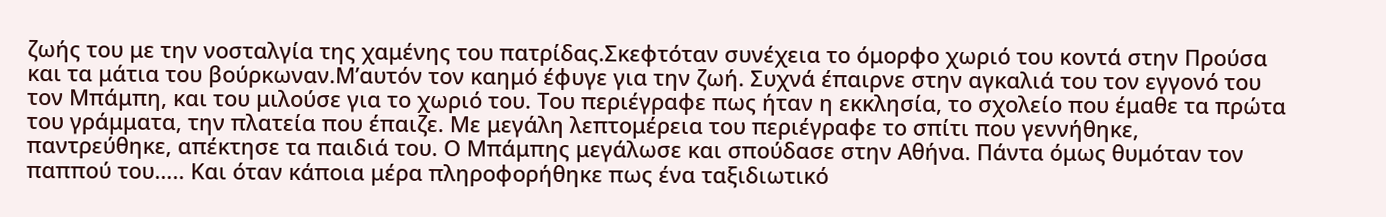ζωής του με την νοσταλγία της χαμένης του πατρίδας.Σκεφτόταν συνέχεια το όμορφο χωριό του κοντά στην Προύσα και τα μάτια του βούρκωναν.Μ’αυτόν τον καημό έφυγε για την ζωή. Συχνά έπαιρνε στην αγκαλιά του τον εγγονό του τον Μπάμπη, και του μιλούσε για το χωριό του. Του περιέγραφε πως ήταν η εκκλησία, το σχολείο που έμαθε τα πρώτα του γράμματα, την πλατεία που έπαιζε. Με μεγάλη λεπτομέρεια του περιέγραφε το σπίτι που γεννήθηκε, παντρεύθηκε, απέκτησε τα παιδιά του. Ο Μπάμπης μεγάλωσε και σπούδασε στην Αθήνα. Πάντα όμως θυμόταν τον παππού του….. Και όταν κάποια μέρα πληροφορήθηκε πως ένα ταξιδιωτικό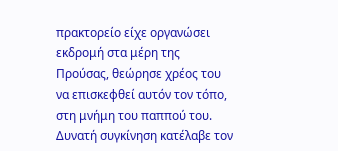πρακτορείο είχε οργανώσει εκδρομή στα μέρη της Προύσας, θεώρησε χρέος του να επισκεφθεί αυτόν τον τόπο, στη μνήμη του παππού του. Δυνατή συγκίνηση κατέλαβε τον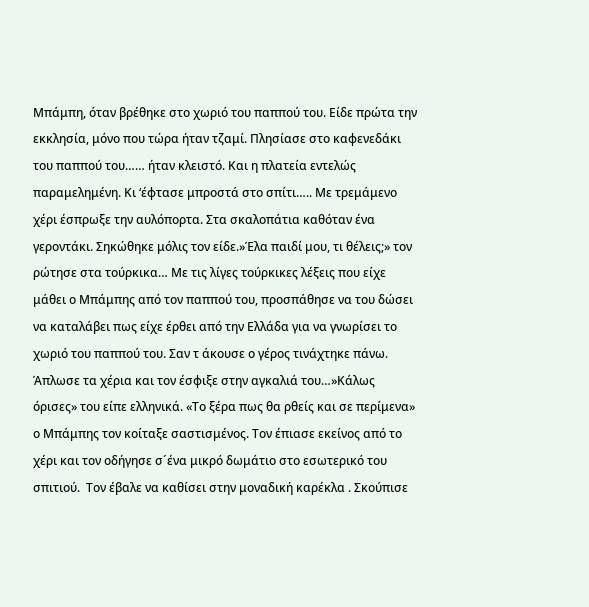Μπάμπη, όταν βρέθηκε στο χωριό του παππού του. Είδε πρώτα την εκκλησία, μόνο που τώρα ήταν τζαμί. Πλησίασε στο καφενεδάκι του παππού του…… ήταν κλειστό. Και η πλατεία εντελώς παραμελημένη. Κι ‘έφτασε μπροστά στο σπίτι….. Με τρεμάμενο χέρι έσπρωξε την αυλόπορτα. Στα σκαλοπάτια καθόταν ένα γεροντάκι. Σηκώθηκε μόλις τον είδε.»Έλα παιδί μου, τι θέλεις;» τον ρώτησε στα τούρκικα… Με τις λίγες τούρκικες λέξεις που είχε μάθει ο Μπάμπης από τον παππού του, προσπάθησε να του δώσει να καταλάβει πως είχε έρθει από την Ελλάδα για να γνωρίσει το χωριό του παππού του. Σαν τ άκουσε ο γέρος τινάχτηκε πάνω. Άπλωσε τα χέρια και τον έσφιξε στην αγκαλιά του…»Κάλως όρισες» του είπε ελληνικά. «Το ξέρα πως θα ρθείς και σε περίμενα» ο Μπάμπης τον κοίταξε σαστισμένος. Τον έπιασε εκείνος από το χέρι και τον οδήγησε σ´ένα μικρό δωμάτιο στο εσωτερικό του σπιτιού.  Τον έβαλε να καθίσει στην μοναδική καρέκλα . Σκούπισε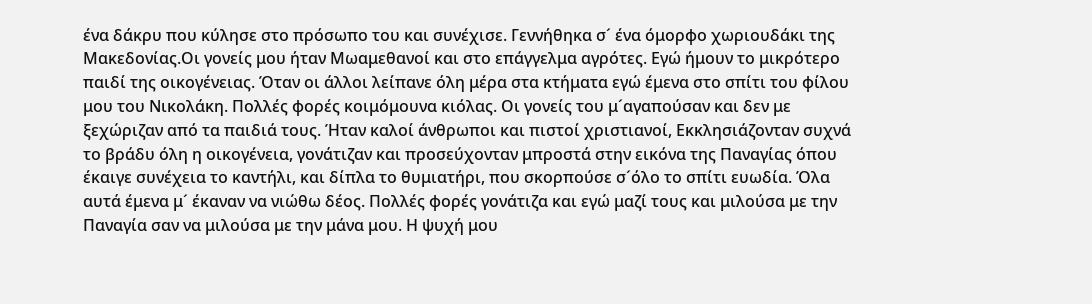ένα δάκρυ που κύλησε στο πρόσωπο του και συνέχισε. Γεννήθηκα σ´ ένα όμορφο χωριουδάκι της Μακεδονίας.Οι γονείς μου ήταν Μωαμεθανοί και στο επάγγελμα αγρότες. Εγώ ήμουν το μικρότερο παιδί της οικογένειας. Όταν οι άλλοι λείπανε όλη μέρα στα κτήματα εγώ έμενα στο σπίτι του φίλου μου του Νικολάκη. Πολλές φορές κοιμόμουνα κιόλας. Οι γονείς του μ´αγαπούσαν και δεν με ξεχώριζαν από τα παιδιά τους. Ήταν καλοί άνθρωποι και πιστοί χριστιανοί, Εκκλησιάζονταν συχνά το βράδυ όλη η οικογένεια, γονάτιζαν και προσεύχονταν μπροστά στην εικόνα της Παναγίας όπου έκαιγε συνέχεια το καντήλι, και δίπλα το θυμιατήρι, που σκορπούσε σ´όλο το σπίτι ευωδία. Όλα αυτά έμενα μ´ έκαναν να νιώθω δέος. Πολλές φορές γονάτιζα και εγώ μαζί τους και μιλούσα με την Παναγία σαν να μιλούσα με την μάνα μου. Η ψυχή μου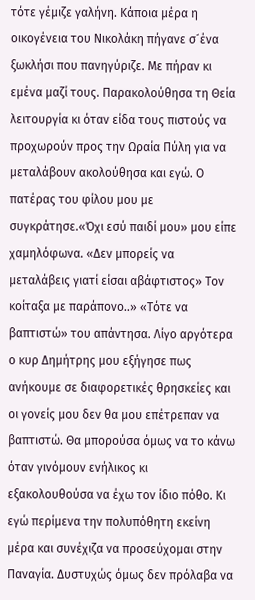τότε γέμιζε γαλήνη. Κάποια μέρα η οικογένεια του Νικολάκη πήγανε σ´ένα ξωκλήσι που πανηγύριζε. Με πήραν κι εμένα μαζί τους. Παρακολούθησα τη Θεία λειτουργία κι όταν είδα τους πιστούς να προχωρούν προς την Ωραία Πύλη για να μεταλάβουν ακολούθησα και εγώ. Ο πατέρας του φίλου μου με συγκράτησε.«Όχι εσύ παιδί μου» μου είπε χαμηλόφωνα. «Δεν μπορείς να μεταλάβεις γιατί είσαι αβάφτιστος» Τον κοίταξα με παράπονο..» «Τότε να βαπτιστώ» του απάντησα. Λίγο αργότερα ο κυρ Δημήτρης μου εξήγησε πως ανήκουμε σε διαφορετικές θρησκείες και οι γονείς μου δεν θα μου επέτρεπαν να βαπτιστώ. Θα μπορούσα όμως να το κάνω όταν γινόμουν ενήλικος κι εξακολουθούσα να έχω τον ίδιο πόθο. Κι εγώ περίμενα την πολυπόθητη εκείνη μέρα και συνέχιζα να προσεύχομαι στην Παναγία. Δυστυχώς όμως δεν πρόλαβα να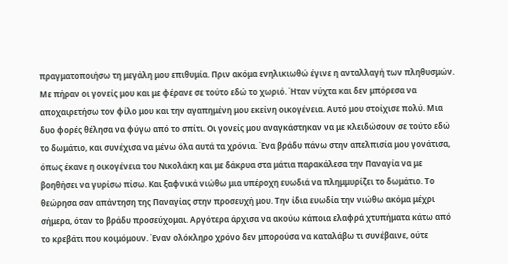πραγματοποιήσω τη μεγάλη μου επιθυμία. Πριν ακόμα ενηλικιωθώ έγινε η ανταλλαγή των πληθυσμών. Με πήραν οι γονείς μου και με φέρανε σε τούτο εδώ το χωριό. Ήταν νύχτα και δεν μπόρεσα να αποχαιρετήσω τον φίλο μου και την αγαπημένη μου εκείνη οικογένεια. Αυτό μου στοίχισε πολύ. Μια δυο φορές θέλησα να φύγω από το σπίτι. Οι γονείς μου αναγκάστηκαν να με κλειδώσουν σε τούτο εδώ το δωμάτιο, και συνέχισα να μένω όλα αυτά τα χρόνια. Ένα βράδυ πάνω στην απελπισία μου γονάτισα, όπως έκανε η οικογένεια του Νικολάκη και με δάκρυα στα μάτια παρακάλεσα την Παναγία να με βοηθήσει να γυρίσω πίσω. Και ξαφνικά νιώθω μια υπέροχη ευωδιά να πλημμυρίζει το δωμάτιο. Το θεώρησα σαν απάντηση της Παναγίας στην προσευχή μου. Την ίδια ευωδία την νιώθω ακόμα μέχρι σήμερα, όταν το βράδυ προσεύχομαι. Αργότερα άρχισα να ακούω κάποια ελαφρά χτυπήματα κάτω από το κρεβάτι που κοιμόμουν. Έναν ολόκληρο χρόνο δεν μπορούσα να καταλάβω τι συνέβαινε, ούτε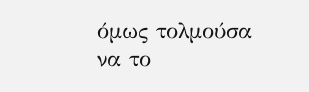όμως τολμούσα να το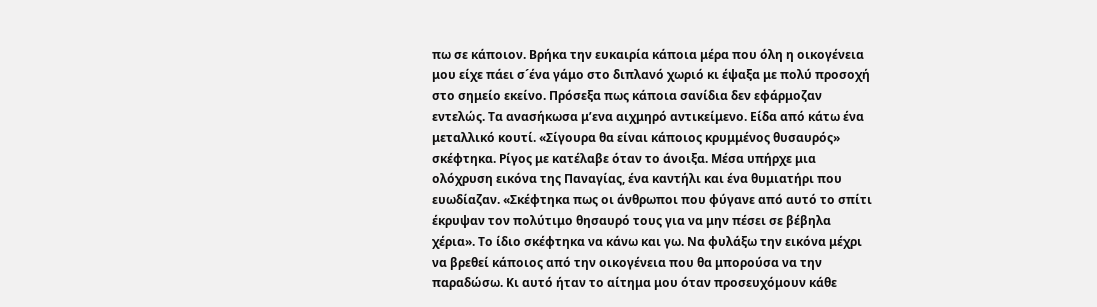πω σε κάποιον. Βρήκα την ευκαιρία κάποια μέρα που όλη η οικογένεια μου είχε πάει σ´ένα γάμο στο διπλανό χωριό κι έψαξα με πολύ προσοχή στο σημείο εκείνο. Πρόσεξα πως κάποια σανίδια δεν εφάρμοζαν εντελώς. Τα ανασήκωσα μ’ενα αιχμηρό αντικείμενο. Είδα από κάτω ένα μεταλλικό κουτί. «Σίγουρα θα είναι κάποιος κρυμμένος θυσαυρός» σκέφτηκα. Ρίγος με κατέλαβε όταν το άνοιξα. Μέσα υπήρχε μια ολόχρυση εικόνα της Παναγίας, ένα καντήλι και ένα θυμιατήρι που ευωδίαζαν. «Σκέφτηκα πως οι άνθρωποι που φύγανε από αυτό το σπίτι έκρυψαν τον πολύτιμο θησαυρό τους για να μην πέσει σε βέβηλα χέρια». Το ίδιο σκέφτηκα να κάνω και γω. Να φυλάξω την εικόνα μέχρι να βρεθεί κάποιος από την οικογένεια που θα μπορούσα να την παραδώσω. Κι αυτό ήταν το αίτημα μου όταν προσευχόμουν κάθε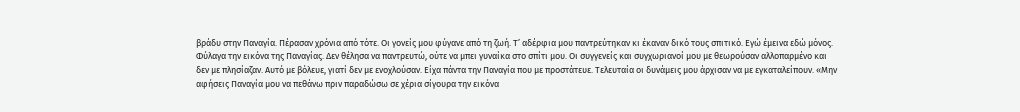βράδυ στην Παναγία. Πέρασαν χρόνια από τότε. Οι γονείς μου φύγανε από τη ζωή. Τ’ αδέρφια μου παντρεύτηκαν κι έκαναν δικό τους σπιτικό. Εγώ έμεινα εδώ μόνος. Φύλαγα την εικόνα της Παναγίας. Δεν θέλησα να παντρευτώ, ούτε να μπει γυναίκα στο σπίτι μου. Οι συγγενείς και συγχωριανοί μου με θεωρούσαν αλλοπαρμένο και δεν με πλησίαζαν. Αυτό με βόλευε, γιατί δεν με ενοχλούσαν. Είχα πάντα την Παναγία που με προστάτευε. Τελευταία οι δυνάμεις μου άρχισαν να με εγκαταλείπουν. «Μην αφήσεις Παναγία μου να πεθάνω πριν παραδώσω σε χέρια σίγουρα την εικόνα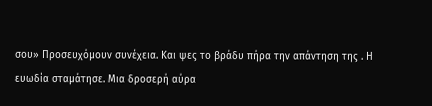σου» Προσευχόμουν συνέχεια. Και ψες το βράδυ πήρα την απάντηση της . Η ευωδία σταμάτησε. Μια δροσερή αύρα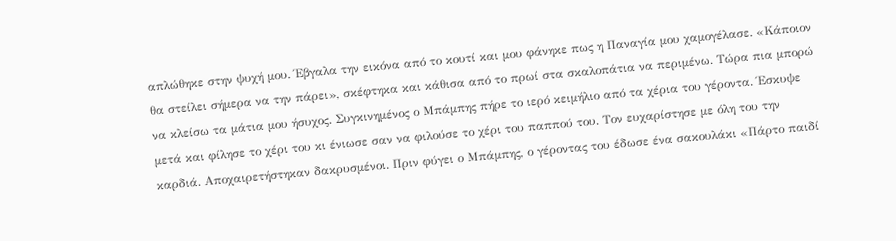απλώθηκε στην ψυχή μου. Έβγαλα την εικόνα από το κουτί και μου φάνηκε πως η Παναγία μου χαμογέλασε. «Κάποιον θα στείλει σήμερα να την πάρει», σκέφτηκα και κάθισα από το πρωί στα σκαλοπάτια να περιμένω. Τώρα πια μπορώ να κλείσω τα μάτια μου ήσυχος. Συγκινημένος ο Μπάμπης πήρε το ιερό κειμήλιο από τα χέρια του γέροντα. Έσκυψε μετά και φίλησε το χέρι του κι ένιωσε σαν να φιλούσε το χέρι του παππού του. Τον ευχαρίστησε με όλη του την καρδιά. Αποχαιρετήστηκαν δακρυσμένοι. Πριν φύγει ο Μπάμπης, ο γέροντας του έδωσε ένα σακουλάκι «Πάρτο παιδί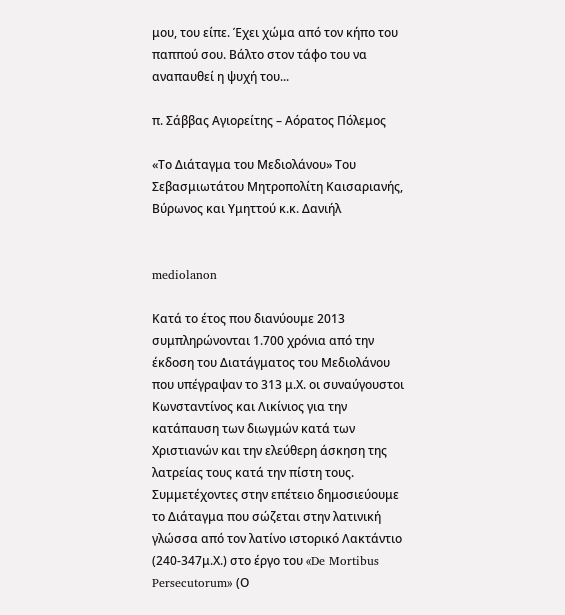μου, του είπε. Έχει χώμα από τον κήπο του παππού σου. Βάλτο στον τάφο του να αναπαυθεί η ψυχή του...

π. Σάββας Αγιορείτης – Αόρατος Πόλεμος

«Το Διάταγμα του Μεδιολάνου» Του Σεβασμιωτάτου Μητροπολίτη Καισαριανής, Βύρωνος και Υμηττού κ.κ. Δανιήλ


mediolanon

Κατά το έτος που διανύουμε 2013 συμπληρώνονται 1.700 χρόνια από την έκδοση του Διατάγματος του Μεδιολάνου που υπέγραψαν το 313 μ.Χ. οι συναύγουστοι Κωνσταντίνος και Λικίνιος για την κατάπαυση των διωγμών κατά των Χριστιανών και την ελεύθερη άσκηση της λατρείας τους κατά την πίστη τους.
Συμμετέχοντες στην επέτειο δημοσιεύουμε το Διάταγμα που σώζεται στην λατινική γλώσσα από τον λατίνο ιστορικό Λακτάντιο (240-347μ.Χ.) στο έργο του «De Mortibus Persecutorum» (Ο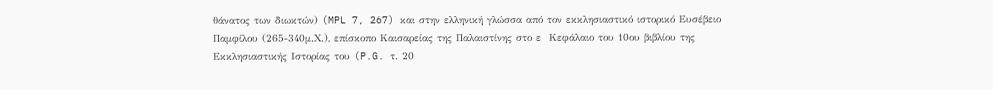θάνατος των διωκτών) (MPL 7, 267) και στην ελληνική γλώσσα από τον εκκλησιαστικό ιστορικό Ευσέβειο Παμφίλου (265-340μ.Χ.), επίσκοπο Καισαρείας της Παλαιστίνης στο ε  Κεφάλαιο του 10ου βιβλίου της Εκκλησιαστικής Ιστορίας του (P.G. τ. 20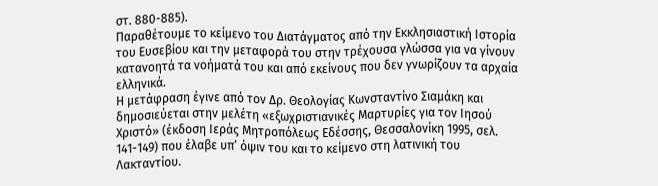στ. 880-885).
Παραθέτουμε το κείμενο του Διατάγματος από την Εκκλησιαστική Ιστορία του Ευσεβίου και την μεταφορά του στην τρέχουσα γλώσσα για να γίνουν κατανοητά τα νοήματά του και από εκείνους που δεν γνωρίζουν τα αρχαία ελληνικά.
Η μετάφραση έγινε από τον Δρ. Θεολογίας Κωνσταντίνο Σιαμάκη και δημοσιεύεται στην μελέτη «εξωχριστιανικές Μαρτυρίες για τον Ιησού Χριστό» (έκδοση Ιεράς Μητροπόλεως Εδέσσης, Θεσσαλονίκη 1995, σελ. 141-149) που έλαβε υπ’ όψιν του και το κείμενο στη λατινική του Λακταντίου.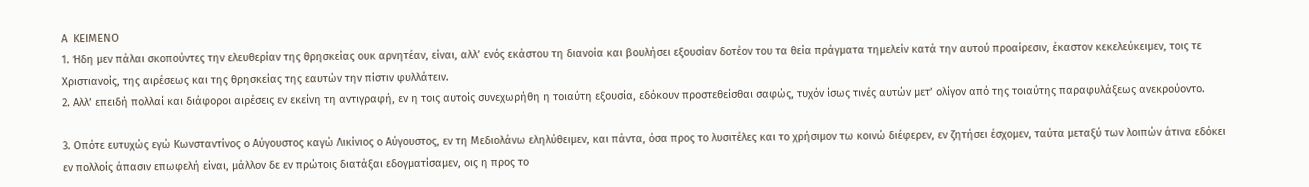Α  ΚΕΙΜΕΝΟ
1. Ήδη μεν πάλαι σκοπούντες την ελευθερίαν της θρησκείας ουκ αρνητέαν, είναι, αλλ’ ενός εκάστου τη διανοία και βουλήσει εξουσίαν δοτέον του τα θεία πράγματα τημελείν κατά την αυτού προαίρεσιν, έκαστον κεκελεύκειμεν, τοις τε Χριστιανοίς, της αιρέσεως και της θρησκείας της εαυτών την πίστιν φυλλάτειν.
2. Αλλ’ επειδή πολλαί και διάφοροι αιρέσεις εν εκείνη τη αντιγραφή, εν η τοις αυτοίς συνεχωρήθη η τοιαύτη εξουσία, εδόκουν προστεθείσθαι σαφώς, τυχόν ίσως τινές αυτών μετ’ ολίγον από της τοιαύτης παραφυλάξεως ανεκρούοντο.

3. Οπότε ευτυχώς εγώ Κωνσταντίνος ο Αύγουστος καγώ Λικίνιος ο Αύγουστος, εν τη Μεδιολάνω εληλύθειμεν, και πάντα, όσα προς το λυσιτέλες και το χρήσιμον τω κοινώ διέφερεν, εν ζητήσει έσχομεν, ταύτα μεταξύ των λοιπών άτινα εδόκει εν πολλοίς άπασιν επωφελή είναι, μάλλον δε εν πρώτοις διατάξαι εδογματίσαμεν, οις η προς το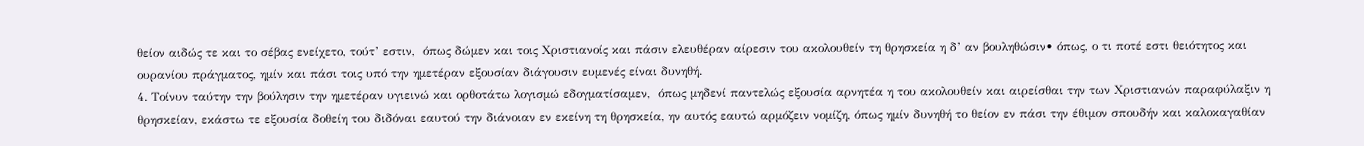θείον αιδώς τε και το σέβας ενείχετο, τούτ’ εστιν,  όπως δώμεν και τοις Χριστιανοίς και πάσιν ελευθέραν αίρεσιν του ακολουθείν τη θρησκεία η δ’ αν βουληθώσιν• όπως, ο τι ποτέ εστι θειότητος και ουρανίου πράγματος, ημίν και πάσι τοις υπό την ημετέραν εξουσίαν διάγουσιν ευμενές είναι δυνηθή.
4. Τοίνυν ταύτην την βούλησιν την ημετέραν υγιεινώ και ορθοτάτω λογισμώ εδογματίσαμεν,  όπως μηδενί παντελώς εξουσία αρνητέα η του ακολουθείν και αιρείσθαι την των Χριστιανών παραφύλαξιν η θρησκείαν, εκάστω τε εξουσία δοθείη του διδόναι εαυτού την διάνοιαν εν εκείνη τη θρησκεία, ην αυτός εαυτώ αρμόζειν νομίζη, όπως ημίν δυνηθή το θείον εν πάσι την έθιμον σπουδήν και καλοκαγαθίαν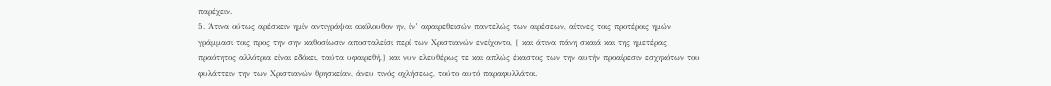παρέχειν.
5. Άτινα ούτως αρέσκειν ημίν αντιγράψαι ακόλουθον ην, ίν’ αφαιρεθεισών παντελώς των αιρέσεων, αίτινες τοις προτέροις ημών γράμμασι τοις προς την σην καθοσίωσιν αποσταλείσι περί των Χριστιανών ενείχοντο, { και άτινα πάνη σκαιά και της ημετέρας πραότητος αλλότρια είναι εδόκει, ταύτα υφαιρεθή,} και νυν ελευθέρως τε και απλώς έκαστος των την αυτήν προαίρεσιν εσχηκότων του φυλάττειν την των Χριστιανών θρησκείαν, άνευ τινός οχλήσεως, τούτο αυτό παραφυλλάτοι.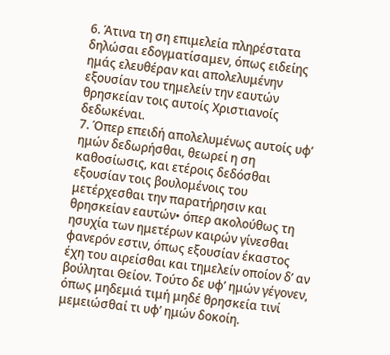6. Άτινα τη ση επιμελεία πληρέστατα δηλώσαι εδογματίσαμεν, όπως ειδείης ημάς ελευθέραν και απολελυμένην εξουσίαν του τημελείν την εαυτών θρησκείαν τοις αυτοίς Χριστιανοίς δεδωκέναι.
7. Όπερ επειδή απολελυμένως αυτοίς υφ’ ημών δεδωρήσθαι, θεωρεί η ση καθοσίωσις, και ετέροις δεδόσθαι εξουσίαν τοις βουλομένοις του μετέρχεσθαι την παρατήρησιν και θρησκείαν εαυτών• όπερ ακολούθως τη ησυχία των ημετέρων καιρών γίνεσθαι φανερόν εστιν, όπως εξουσίαν έκαστος έχη του αιρείσθαι και τημελείν οποίον δ’ αν βούληται Θείον. Τούτο δε υφ’ ημών γέγονεν, όπως μηδεμιά τιμή μηδέ θρησκεία τινί μεμειώσθαί τι υφ’ ημών δοκοίη.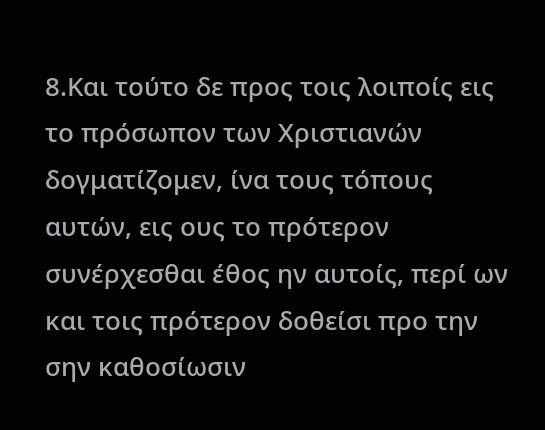8.Και τούτο δε προς τοις λοιποίς εις το πρόσωπον των Χριστιανών δογματίζομεν, ίνα τους τόπους αυτών, εις ους το πρότερον συνέρχεσθαι έθος ην αυτοίς, περί ων και τοις πρότερον δοθείσι προ την σην καθοσίωσιν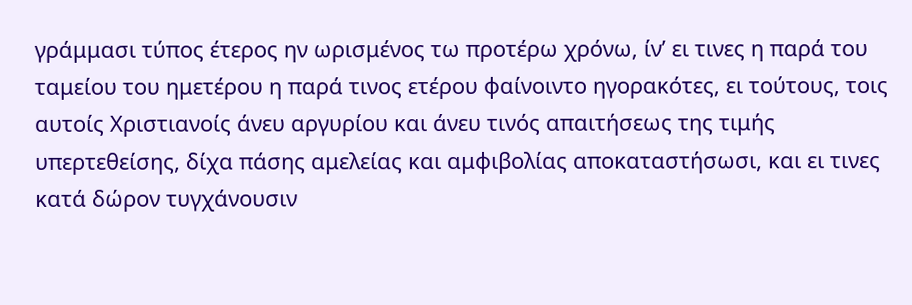γράμμασι τύπος έτερος ην ωρισμένος τω προτέρω χρόνω, ίν’ ει τινες η παρά του ταμείου του ημετέρου η παρά τινος ετέρου φαίνοιντο ηγορακότες, ει τούτους, τοις αυτοίς Χριστιανοίς άνευ αργυρίου και άνευ τινός απαιτήσεως της τιμής υπερτεθείσης, δίχα πάσης αμελείας και αμφιβολίας αποκαταστήσωσι, και ει τινες κατά δώρον τυγχάνουσιν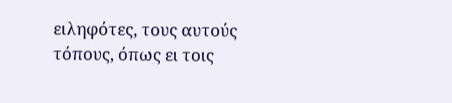ειληφότες, τους αυτούς τόπους, όπως ει τοις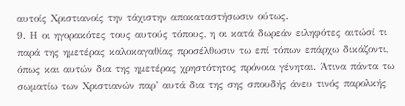αυτοίς Χριστιανοίς την τάχιστην αποκαταστήσωσιν ούτως.
9. Η οι ηγορακότες τους αυτούς τόπους, η οι κατά δωρεάν ειληφότες αιτώσί τι παρά της ημετέρας καλοκαγαθίας προσέλθωσιν τω επί τόπων επάρχω δικάζοντι, όπως και αυτών δια της ημετέρας χρηστότητος πρόνοια γένηται. Άτινα πάντα τω σωματίω των Χριστιανών παρ’ αυτά δια της σης σπουδής άνευ τινός παρολκής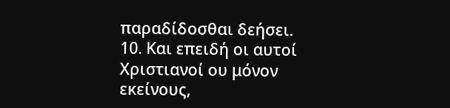παραδίδοσθαι δεήσει.
10. Και επειδή οι αυτοί Χριστιανοί ου μόνον εκείνους,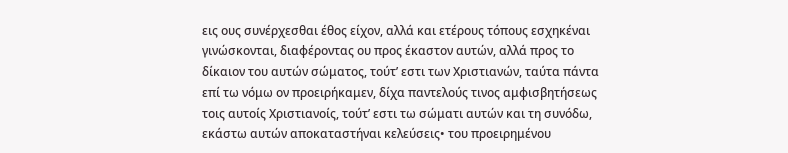εις ους συνέρχεσθαι έθος είχον, αλλά και ετέρους τόπους εσχηκέναι γινώσκονται, διαφέροντας ου προς έκαστον αυτών, αλλά προς το δίκαιον του αυτών σώματος, τούτ’ εστι των Χριστιανών, ταύτα πάντα επί τω νόμω ον προειρήκαμεν, δίχα παντελούς τινος αμφισβητήσεως τοις αυτοίς Χριστιανοίς, τούτ’ εστι τω σώματι αυτών και τη συνόδω, εκάστω αυτών αποκαταστήναι κελεύσεις• του προειρημένου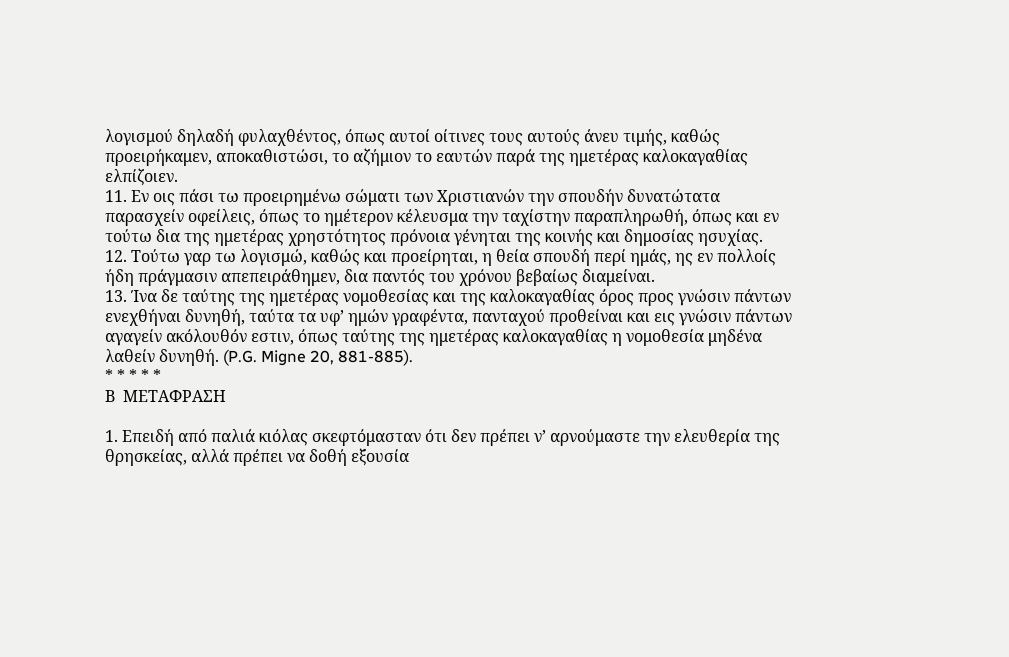λογισμού δηλαδή φυλαχθέντος, όπως αυτοί οίτινες τους αυτούς άνευ τιμής, καθώς προειρήκαμεν, αποκαθιστώσι, το αζήμιον το εαυτών παρά της ημετέρας καλοκαγαθίας ελπίζοιεν.
11. Εν οις πάσι τω προειρημένω σώματι των Χριστιανών την σπουδήν δυνατώτατα παρασχείν οφείλεις, όπως το ημέτερον κέλευσμα την ταχίστην παραπληρωθή, όπως και εν τούτω δια της ημετέρας χρηστότητος πρόνοια γένηται της κοινής και δημοσίας ησυχίας.
12. Τούτω γαρ τω λογισμώ, καθώς και προείρηται, η θεία σπουδή περί ημάς, ης εν πολλοίς ήδη πράγμασιν απεπειράθημεν, δια παντός του χρόνου βεβαίως διαμείναι.
13. Ίνα δε ταύτης της ημετέρας νομοθεσίας και της καλοκαγαθίας όρος προς γνώσιν πάντων ενεχθήναι δυνηθή, ταύτα τα υφ’ ημών γραφέντα, πανταχού προθείναι και εις γνώσιν πάντων αγαγείν ακόλουθόν εστιν, όπως ταύτης της ημετέρας καλοκαγαθίας η νομοθεσία μηδένα λαθείν δυνηθή. (P.G. Migne 20, 881-885).
* * * * *
Β  ΜΕΤΑΦΡΑΣΗ

1. Επειδή από παλιά κιόλας σκεφτόμασταν ότι δεν πρέπει ν’ αρνούμαστε την ελευθερία της θρησκείας, αλλά πρέπει να δοθή εξουσία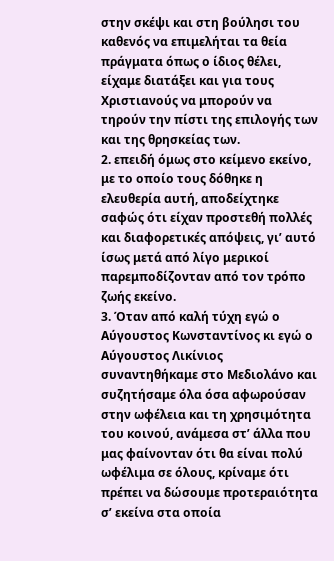στην σκέψι και στη βούλησι του καθενός να επιμελήται τα θεία πράγματα όπως ο ίδιος θέλει, είχαμε διατάξει και για τους Χριστιανούς να μπορούν να τηρούν την πίστι της επιλογής των και της θρησκείας των.
2. επειδή όμως στο κείμενο εκείνο, με το οποίο τους δόθηκε η ελευθερία αυτή, αποδείχτηκε σαφώς ότι είχαν προστεθή πολλές και διαφορετικές απόψεις, γι’ αυτό ίσως μετά από λίγο μερικοί παρεμποδίζονταν από τον τρόπο ζωής εκείνο.
3. Όταν από καλή τύχη εγώ ο Αύγουστος Κωνσταντίνος κι εγώ ο Αύγουστος Λικίνιος συναντηθήκαμε στο Μεδιολάνο και συζητήσαμε όλα όσα αφωρούσαν στην ωφέλεια και τη χρησιμότητα του κοινού, ανάμεσα στ’ άλλα που μας φαίνονταν ότι θα είναι πολύ ωφέλιμα σε όλους, κρίναμε ότι πρέπει να δώσουμε προτεραιότητα σ’ εκείνα στα οποία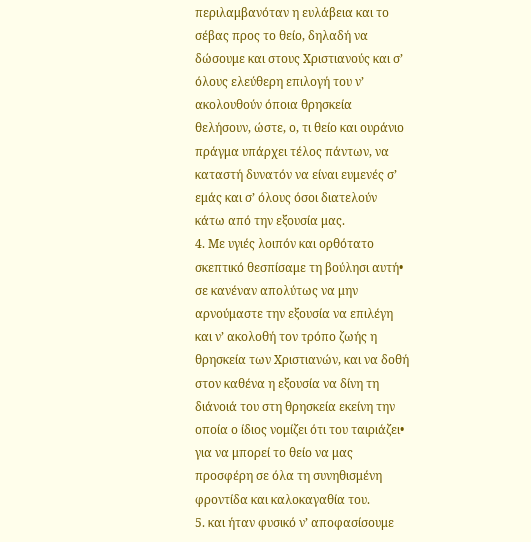περιλαμβανόταν η ευλάβεια και το σέβας προς το θείο, δηλαδή να δώσουμε και στους Χριστιανούς και σ’ όλους ελεύθερη επιλογή του ν’ ακολουθούν όποια θρησκεία θελήσουν, ώστε, ο, τι θείο και ουράνιο πράγμα υπάρχει τέλος πάντων, να καταστή δυνατόν να είναι ευμενές σ’ εμάς και σ’ όλους όσοι διατελούν κάτω από την εξουσία μας.
4. Με υγιές λοιπόν και ορθότατο σκεπτικό θεσπίσαμε τη βούλησι αυτή• σε κανέναν απολύτως να μην αρνούμαστε την εξουσία να επιλέγη και ν’ ακολοθή τον τρόπο ζωής η θρησκεία των Χριστιανών, και να δοθή στον καθένα η εξουσία να δίνη τη διάνοιά του στη θρησκεία εκείνη την οποία ο ίδιος νομίζει ότι του ταιριάζει• για να μπορεί το θείο να μας προσφέρη σε όλα τη συνηθισμένη φροντίδα και καλοκαγαθία του.
5. και ήταν φυσικό ν’ αποφασίσουμε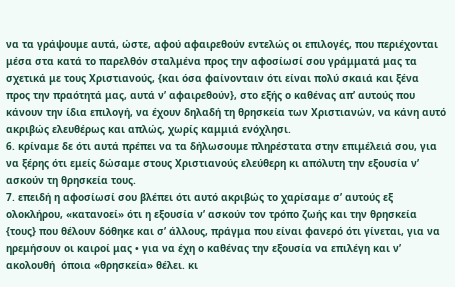να τα γράψουμε αυτά, ώστε, αφού αφαιρεθούν εντελώς οι επιλογές, που περιέχονται μέσα στα κατά το παρελθόν σταλμένα προς την αφοσίωσί σου γράμματά μας τα σχετικά με τους Χριστιανούς, {και όσα φαίνονταιν ότι είναι πολύ σκαιά και ξένα  προς την πραότητά μας, αυτά ν’ αφαιρεθούν}, στο εξής ο καθένας απ’ αυτούς που κάνουν την ίδια επιλογή, να έχουν δηλαδή τη θρησκεία των Χριστιανών, να κάνη αυτό ακριβώς ελευθέρως και απλώς, χωρίς καμμιά ενόχλησι.
6. κρίναμε δε ότι αυτά πρέπει να τα δήλωσουμε πληρέστατα στην επιμέλειά σου, για να ξέρης ότι εμείς δώσαμε στους Χριστιανούς ελεύθερη κι απόλυτη την εξουσία ν’ ασκούν τη θρησκεία τους.
7. επειδή η αφοσίωσί σου βλέπει ότι αυτό ακριβώς το χαρίσαμε σ’ αυτούς εξ ολοκλήρου, «κατανοεί» ότι η εξουσία ν’ ασκούν τον τρόπο ζωής και την θρησκεία {τους} που θέλουν δόθηκε και σ’ άλλους, πράγμα που είναι φανερό ότι γίνεται, για να ηρεμήσουν οι καιροί μας • για να έχη ο καθένας την εξουσία να επιλέγη και ν’ ακολουθή  όποια «θρησκεία» θέλει. κι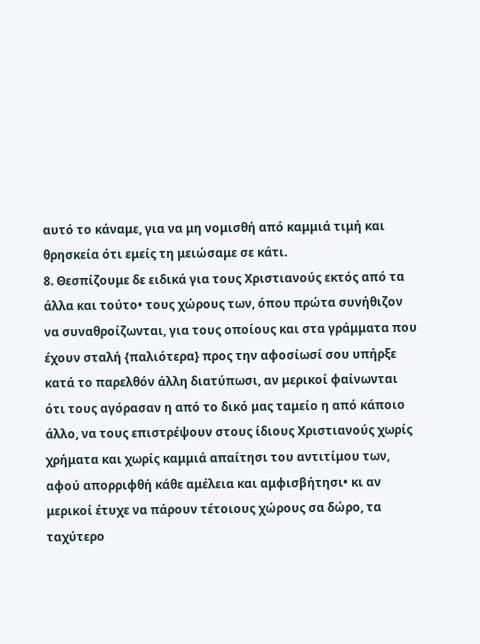αυτό το κάναμε, για να μη νομισθή από καμμιά τιμή και θρησκεία ότι εμείς τη μειώσαμε σε κάτι.
8. Θεσπίζουμε δε ειδικά για τους Χριστιανούς εκτός από τα άλλα και τούτο• τους χώρους των, όπου πρώτα συνήθιζον να συναθροίζωνται, για τους οποίους και στα γράμματα που έχουν σταλή {παλιότερα} προς την αφοσίωσί σου υπήρξε κατά το παρελθόν άλλη διατύπωσι, αν μερικοί φαίνωνται ότι τους αγόρασαν η από το δικό μας ταμείο η από κάποιο άλλο, να τους επιστρέψουν στους ίδιους Χριστιανούς χωρίς χρήματα και χωρίς καμμιά απαίτησι του αντιτίμου των, αφού απορριφθή κάθε αμέλεια και αμφισβήτησι• κι αν μερικοί έτυχε να πάρουν τέτοιους χώρους σα δώρο, τα ταχύτερο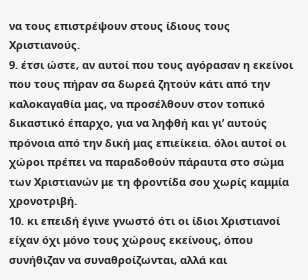να τους επιστρέψουν στους ίδιους τους Χριστιανούς.
9. έτσι ώστε, αν αυτοί που τους αγόρασαν η εκείνοι που τους πήραν σα δωρεά ζητούν κάτι από την καλοκαγαθία μας, να προσέλθουν στον τοπικό δικαστικό έπαρχο, για να ληφθή και γι’ αυτούς πρόνοια από την δική μας επιείκεια. όλοι αυτοί οι χώροι πρέπει να παραδοθούν πάραυτα στο σώμα των Χριστιανών με τη φροντίδα σου χωρίς καμμία χρονοτριβή.
10. κι επειδή έγινε γνωστό ότι οι ίδιοι Χριστιανοί είχαν όχι μόνο τους χώρους εκείνους, όπου συνήθιζαν να συναθροίζωνται, αλλά και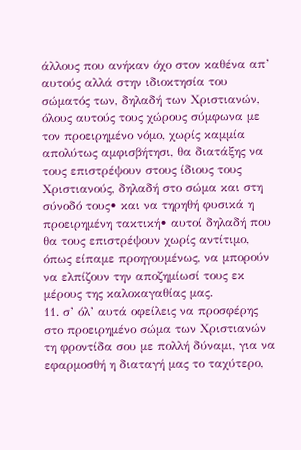άλλους που ανήκαν όχο στον καθένα απ’ αυτούς αλλά στην ιδιοκτησία του σώματός των, δηλαδή των Χριστιανών, όλους αυτούς τους χώρους σύμφωνα με τον προειρημένο νόμο, χωρίς καμμία απολύτως αμφισβήτησι, θα διατάξης να τους επιστρέψουν στους ίδιους τους Χριστιανούς, δηλαδή στο σώμα και στη σύνοδό τους• και να τηρηθή φυσικά η προειρημένη τακτική• αυτοί δηλαδή που θα τους επιστρέψουν χωρίς αντίτιμο, όπως είπαμε προηγουμένως, να μπορούν να ελπίζουν την αποζημίωσί τους εκ μέρους της καλοκαγαθίας μας.
11. σ’ όλ’ αυτά οφείλεις να προσφέρης στο προειρημένο σώμα των Χριστιανών τη φροντίδα σου με πολλή δύναμι, για να εφαρμοσθή η διαταγή μας το ταχύτερο,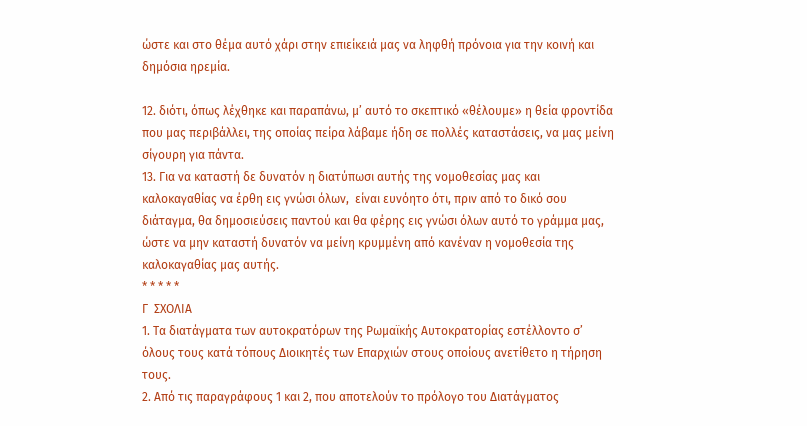ώστε και στο θέμα αυτό χάρι στην επιείκειά μας να ληφθή πρόνοια για την κοινή και δημόσια ηρεμία.

12. διότι, όπως λέχθηκε και παραπάνω, μ’ αυτό το σκεπτικό «θέλουμε» η θεία φροντίδα που μας περιβάλλει, της οποίας πείρα λάβαμε ήδη σε πολλές καταστάσεις, να μας μείνη σίγουρη για πάντα.
13. Για να καταστή δε δυνατόν η διατύπωσι αυτής της νομοθεσίας μας και καλοκαγαθίας να έρθη εις γνώσι όλων,  είναι ευνόητο ότι, πριν από το δικό σου διάταγμα, θα δημοσιεύσεις παντού και θα φέρης εις γνώσι όλων αυτό το γράμμα μας, ώστε να μην καταστή δυνατόν να μείνη κρυμμένη από κανέναν η νομοθεσία της καλοκαγαθίας μας αυτής.
* * * * *
Γ  ΣΧΟΛΙΑ
1. Τα διατάγματα των αυτοκρατόρων της Ρωμαϊκής Αυτοκρατορίας εστέλλοντο σ’ όλους τους κατά τόπους Διοικητές των Επαρχιών στους οποίους ανετίθετο η τήρηση τους.
2. Από τις παραγράφους 1 και 2, που αποτελούν το πρόλογο του Διατάγματος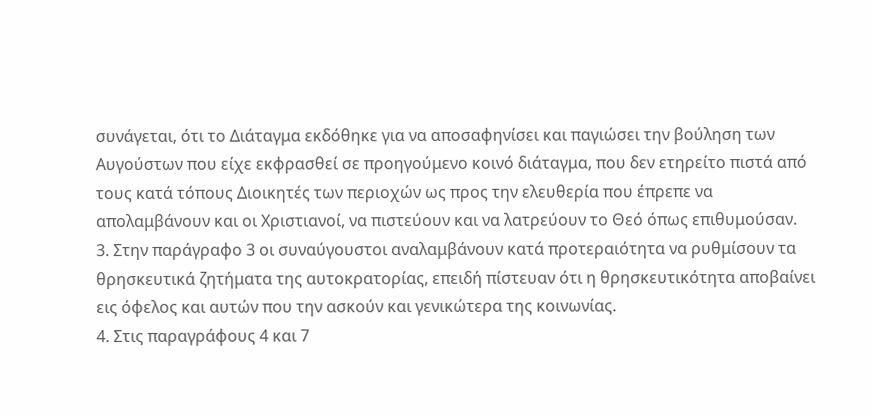συνάγεται, ότι το Διάταγμα εκδόθηκε για να αποσαφηνίσει και παγιώσει την βούληση των Αυγούστων που είχε εκφρασθεί σε προηγούμενο κοινό διάταγμα, που δεν ετηρείτο πιστά από τους κατά τόπους Διοικητές των περιοχών ως προς την ελευθερία που έπρεπε να απολαμβάνουν και οι Χριστιανοί, να πιστεύουν και να λατρεύουν το Θεό όπως επιθυμούσαν.
3. Στην παράγραφο 3 οι συναύγουστοι αναλαμβάνουν κατά προτεραιότητα να ρυθμίσουν τα θρησκευτικά ζητήματα της αυτοκρατορίας, επειδή πίστευαν ότι η θρησκευτικότητα αποβαίνει εις όφελος και αυτών που την ασκούν και γενικώτερα της κοινωνίας.
4. Στις παραγράφους 4 και 7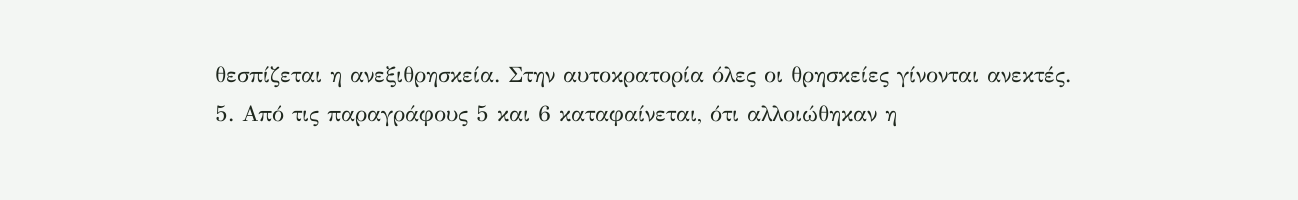θεσπίζεται η ανεξιθρησκεία. Στην αυτοκρατορία όλες οι θρησκείες γίνονται ανεκτές.
5. Από τις παραγράφους 5 και 6 καταφαίνεται, ότι αλλοιώθηκαν η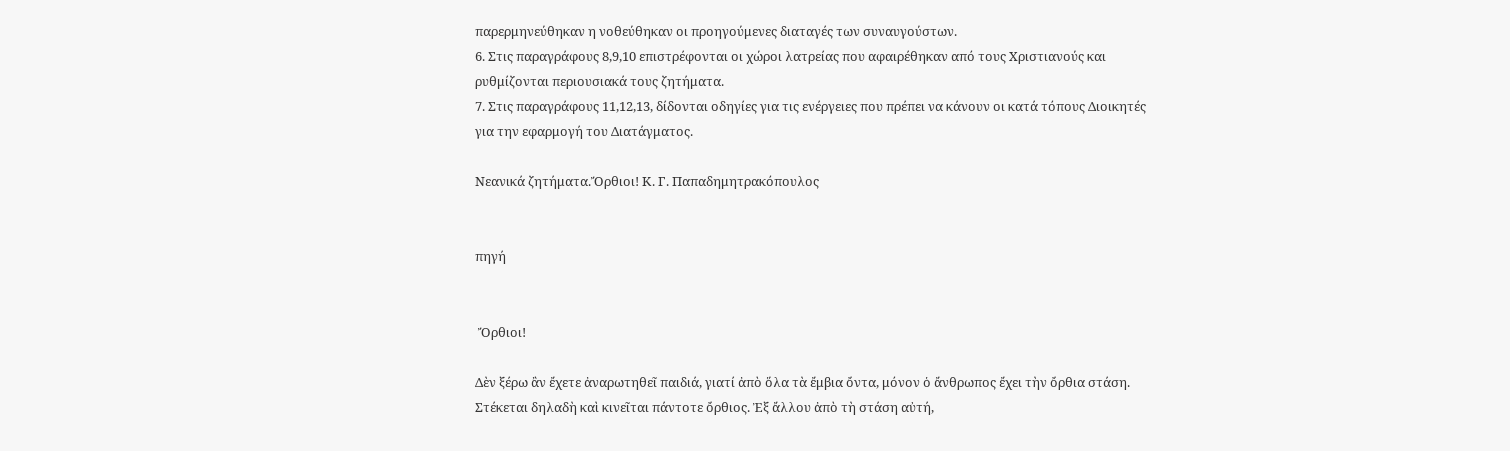παρερμηνεύθηκαν η νοθεύθηκαν οι προηγούμενες διαταγές των συναυγούστων.
6. Στις παραγράφους 8,9,10 επιστρέφονται οι χώροι λατρείας που αφαιρέθηκαν από τους Χριστιανούς και ρυθμίζονται περιουσιακά τους ζητήματα.
7. Στις παραγράφους 11,12,13, δίδονται οδηγίες για τις ενέργειες που πρέπει να κάνουν οι κατά τόπους Διοικητές για την εφαρμογή του Διατάγματος.

Νεανικά ζητήματα.Ὄρθιοι! Κ. Γ. Παπαδημητρακόπουλος


πηγή


 Ὄρθιοι!

Δὲν ξέρω ἂν ἔχετε ἀναρωτηθεῖ παιδιά, γιατί ἀπὸ ὅλα τὰ ἔμβια ὄντα, μόνον ὁ ἄνθρωπος ἔχει τὴν ὄρθια στάση. Στέκεται δηλαδὴ καὶ κινεῖται πάντοτε ὄρθιος. Ἐξ ἄλλου ἀπὸ τὴ στάση αὐτή,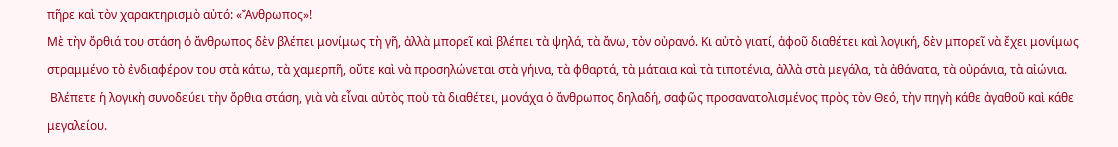πῆρε καὶ τὸν χαρακτηρισμὸ αὐτό: «Ἄνθρωπος»!
Μὲ τὴν ὄρθιά του στάση ὁ ἄνθρωπος δὲν βλέπει μονίμως τὴ γῆ, ἀλλὰ μπορεῖ καὶ βλέπει τὰ ψηλά, τὰ ἄνω, τὸν οὐρανό. Κι αὐτὸ γιατί, ἀφοῦ διαθέτει καὶ λογική, δὲν μπορεῖ νὰ ἔχει μονίμως στραμμένο τὸ ἐνδιαφέρον του στὰ κάτω, τὰ χαμερπῆ, οὔτε καὶ νὰ προσηλώνεται στὰ γήινα, τὰ φθαρτά, τὰ μάταια καὶ τὰ τιποτένια, ἀλλὰ στὰ μεγάλα, τὰ ἀθάνατα, τὰ οὐράνια, τὰ αἰώνια.
 Βλέπετε ἡ λογικὴ συνοδεύει τὴν ὄρθια στάση, γιὰ νὰ εἶναι αὐτὸς ποὺ τὰ διαθέτει, μονάχα ὁ ἄνθρωπος δηλαδή, σαφῶς προσανατολισμένος πρὸς τὸν Θεό, τὴν πηγὴ κάθε ἀγαθοῦ καὶ κάθε μεγαλείου.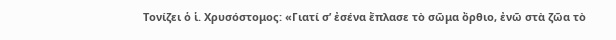Τονίζει ὁ ἱ. Χρυσόστομος: «Γιατί σʼ ἐσένα ἔπλασε τὸ σῶμα ὄρθιο, ἐνῶ στὰ ζῶα τὸ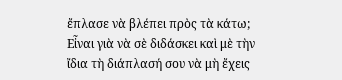ἔπλασε νὰ βλέπει πρὸς τὰ κάτω; Εἶναι γιὰ νὰ σὲ διδάσκει καὶ μὲ τὴν ἴδια τὴ διάπλασή σου νὰ μὴ ἔχεις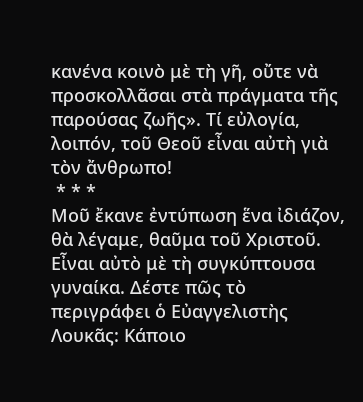κανένα κοινὸ μὲ τὴ γῆ, οὔτε νὰ προσκολλᾶσαι στὰ πράγματα τῆς παρούσας ζωῆς». Τί εὐλογία, λοιπόν, τοῦ Θεοῦ εἶναι αὐτὴ γιὰ τὸν ἄνθρωπο!
 * * *
Μοῦ ἔκανε ἐντύπωση ἕνα ἰδιάζον, θὰ λέγαμε, θαῦμα τοῦ Χριστοῦ. Εἶναι αὐτὸ μὲ τὴ συγκύπτουσα γυναίκα. Δέστε πῶς τὸ περιγράφει ὁ Εὐαγγελιστὴς Λουκᾶς: Κάποιο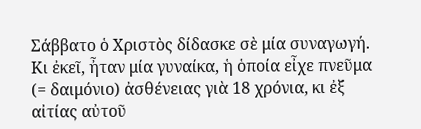Σάββατο ὁ Χριστὸς δίδασκε σὲ μία συναγωγή.
Κι ἐκεῖ, ἦταν μία γυναίκα, ἡ ὁποία εἶχε πνεῦμα (= δαιμόνιο) ἀσθένειας γιὰ 18 χρόνια, κι ἐξ αἰτίας αὐτοῦ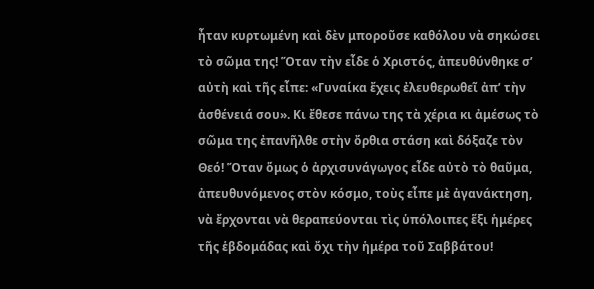ἦταν κυρτωμένη καὶ δὲν μποροῦσε καθόλου νὰ σηκώσει τὸ σῶμα της! Ὅταν τὴν εἶδε ὁ Χριστός, ἀπευθύνθηκε σʼ αὐτὴ καὶ τῆς εἶπε: «Γυναίκα ἔχεις ἐλευθερωθεῖ ἀπʼ τὴν ἀσθένειά σου». Κι ἔθεσε πάνω της τὰ χέρια κι ἀμέσως τὸ σῶμα της ἐπανῆλθε στὴν ὄρθια στάση καὶ δόξαζε τὸν Θεό! Ὅταν ὅμως ὁ ἀρχισυνάγωγος εἶδε αὐτὸ τὸ θαῦμα, ἀπευθυνόμενος στὸν κόσμο, τοὺς εἶπε μὲ ἀγανάκτηση, νὰ ἔρχονται νὰ θεραπεύονται τὶς ὑπόλοιπες ἕξι ἡμέρες τῆς ἑβδομάδας καὶ ὄχι τὴν ἡμέρα τοῦ Σαββάτου!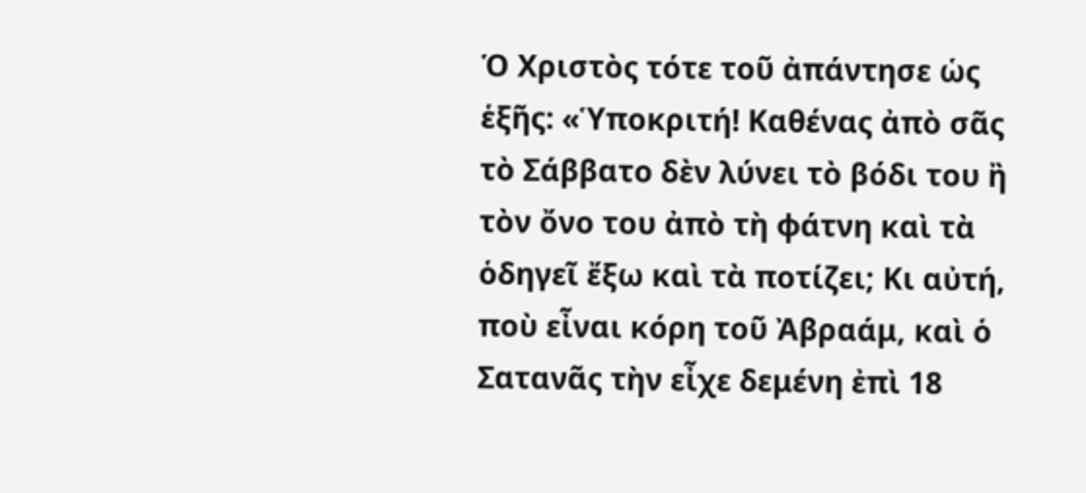Ὁ Χριστὸς τότε τοῦ ἀπάντησε ὡς ἑξῆς: «Ὑποκριτή! Καθένας ἀπὸ σᾶς τὸ Σάββατο δὲν λύνει τὸ βόδι του ἢ τὸν ὄνο του ἀπὸ τὴ φάτνη καὶ τὰ ὁδηγεῖ ἔξω καὶ τὰ ποτίζει; Κι αὐτή, ποὺ εἶναι κόρη τοῦ Ἀβραάμ, καὶ ὁ Σατανᾶς τὴν εἶχε δεμένη ἐπὶ 18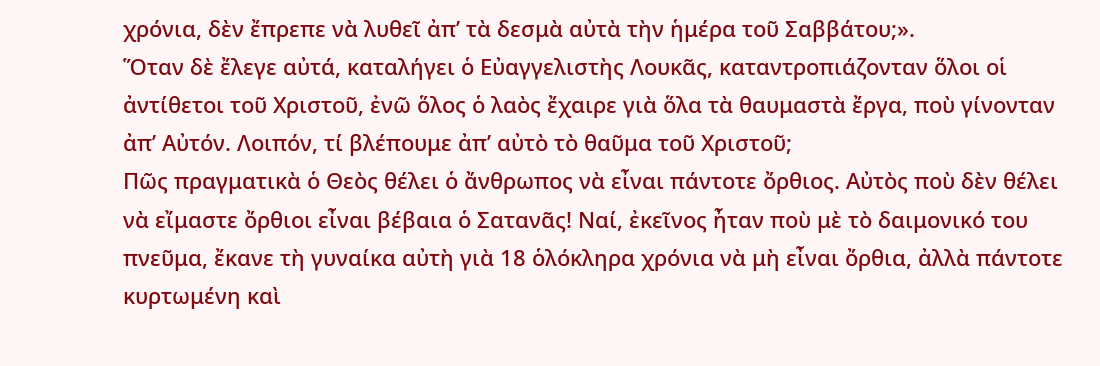χρόνια, δὲν ἔπρεπε νὰ λυθεῖ ἀπʼ τὰ δεσμὰ αὐτὰ τὴν ἡμέρα τοῦ Σαββάτου;».
Ὅταν δὲ ἔλεγε αὐτά, καταλήγει ὁ Εὐαγγελιστὴς Λουκᾶς, καταντροπιάζονταν ὅλοι οἱ ἀντίθετοι τοῦ Χριστοῦ, ἐνῶ ὅλος ὁ λαὸς ἔχαιρε γιὰ ὅλα τὰ θαυμαστὰ ἔργα, ποὺ γίνονταν ἀπʼ Αὐτόν. Λοιπόν, τί βλέπουμε ἀπʼ αὐτὸ τὸ θαῦμα τοῦ Χριστοῦ;
Πῶς πραγματικὰ ὁ Θεὸς θέλει ὁ ἄνθρωπος νὰ εἶναι πάντοτε ὄρθιος. Αὐτὸς ποὺ δὲν θέλει νὰ εἴμαστε ὄρθιοι εἶναι βέβαια ὁ Σατανᾶς! Ναί, ἐκεῖνος ἦταν ποὺ μὲ τὸ δαιμονικό του πνεῦμα, ἔκανε τὴ γυναίκα αὐτὴ γιὰ 18 ὁλόκληρα χρόνια νὰ μὴ εἶναι ὄρθια, ἀλλὰ πάντοτε κυρτωμένη καὶ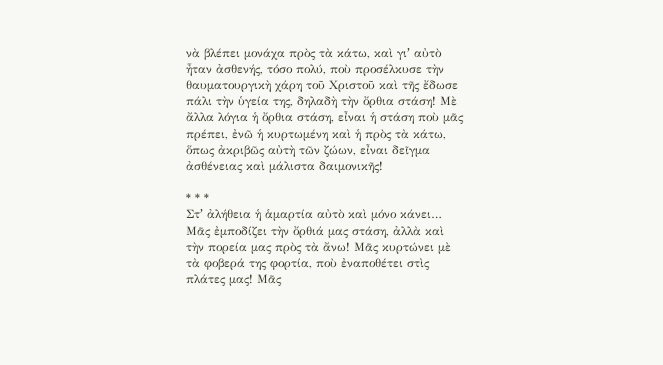νὰ βλέπει μονάχα πρὸς τὰ κάτω, καὶ γιʼ αὐτὸ ἦταν ἀσθενής, τόσο πολύ, ποὺ προσέλκυσε τὴν θαυματουργικὴ χάρη τοῦ Χριστοῦ καὶ τῆς ἔδωσε πάλι τὴν ὑγεία της, δηλαδὴ τὴν ὄρθια στάση! Μὲ ἄλλα λόγια ἡ ὄρθια στάση, εἶναι ἡ στάση ποὺ μᾶς πρέπει, ἐνῶ ἡ κυρτωμένη καὶ ἡ πρὸς τὰ κάτω, ὅπως ἀκριβῶς αὐτὴ τῶν ζώων, εἶναι δεῖγμα ἀσθένειας καὶ μάλιστα δαιμονικῆς!

* * *
Στʼ ἀλήθεια ἡ ἁμαρτία αὐτὸ καὶ μόνο κάνει… Μᾶς ἐμποδίζει τὴν ὄρθιά μας στάση, ἀλλὰ καὶ τὴν πορεία μας πρὸς τὰ ἄνω! Μᾶς κυρτώνει μὲ τὰ φοβερά της φορτία, ποὺ ἐναποθέτει στὶς πλάτες μας! Μᾶς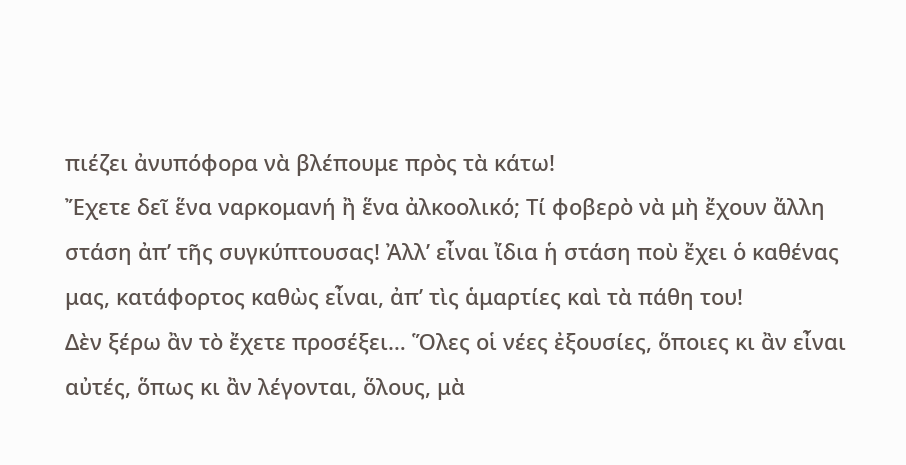πιέζει ἀνυπόφορα νὰ βλέπουμε πρὸς τὰ κάτω!
Ἔχετε δεῖ ἕνα ναρκομανή ἢ ἕνα ἀλκοολικό; Τί φοβερὸ νὰ μὴ ἔχουν ἄλλη στάση ἀπʼ τῆς συγκύπτουσας! Ἀλλʼ εἶναι ἴδια ἡ στάση ποὺ ἔχει ὁ καθένας μας, κατάφορτος καθὼς εἶναι, ἀπʼ τὶς ἁμαρτίες καὶ τὰ πάθη του!
Δὲν ξέρω ἂν τὸ ἔχετε προσέξει… Ὅλες οἱ νέες ἐξουσίες, ὅποιες κι ἂν εἶναι αὐτές, ὅπως κι ἂν λέγονται, ὅλους, μὰ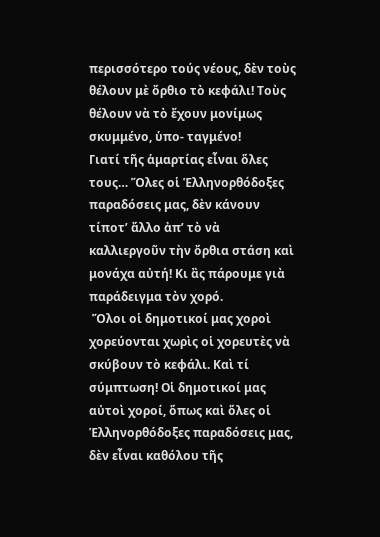περισσότερο τούς νέους, δὲν τοὺς θέλουν μὲ ὄρθιο τὸ κεφάλι! Τοὺς θέλουν νὰ τὸ ἔχουν μονίμως σκυμμένο, ὑπο- ταγμένο!
Γιατί τῆς ἁμαρτίας εἶναι ὅλες τους… Ὅλες οἱ Ἑλληνορθόδοξες παραδόσεις μας, δὲν κάνουν τίποτʼ ἄλλο ἀπʼ τὸ νὰ καλλιεργοῦν τὴν ὄρθια στάση καὶ μονάχα αὐτή! Κι ἂς πάρουμε γιὰ παράδειγμα τὸν χορό.
 Ὅλοι οἱ δημοτικοί μας χοροὶ χορεύονται χωρὶς οἱ χορευτὲς νὰ σκύβουν τὸ κεφάλι. Καὶ τί σύμπτωση! Οἱ δημοτικοί μας αὐτοὶ χοροί, ὅπως καὶ ὅλες οἱ Ἑλληνορθόδοξες παραδόσεις μας, δὲν εἶναι καθόλου τῆς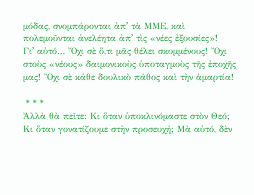μόδας, σνομπάρονται ἀπʼ τὰ ΜΜΕ, καὶ πολεμοῦνται ἀνελέητα ἀπʼ τὶς «νέες ἐξουσίες»!
Γιʼ αὐτό… Ὄχι σὲ ὅ,τι μᾶς θέλει σκυμμένους! Ὄχι στοὺς «νέους» δαιμονικοὺς ὑποταγμοὺς τῆς ἐποχῆς μας! Ὄχι σὲ κάθε δουλικὸ πάθος καὶ τὴν ἁμαρτία!

 * * *
Ἀλλὰ θὰ πεῖτε: Κι ὅταν ὑποκλινόμαστε στὸν Θεό; Κι ὅταν γονατίζουμε στὴν προσευχή; Μὰ αὐτό, δὲν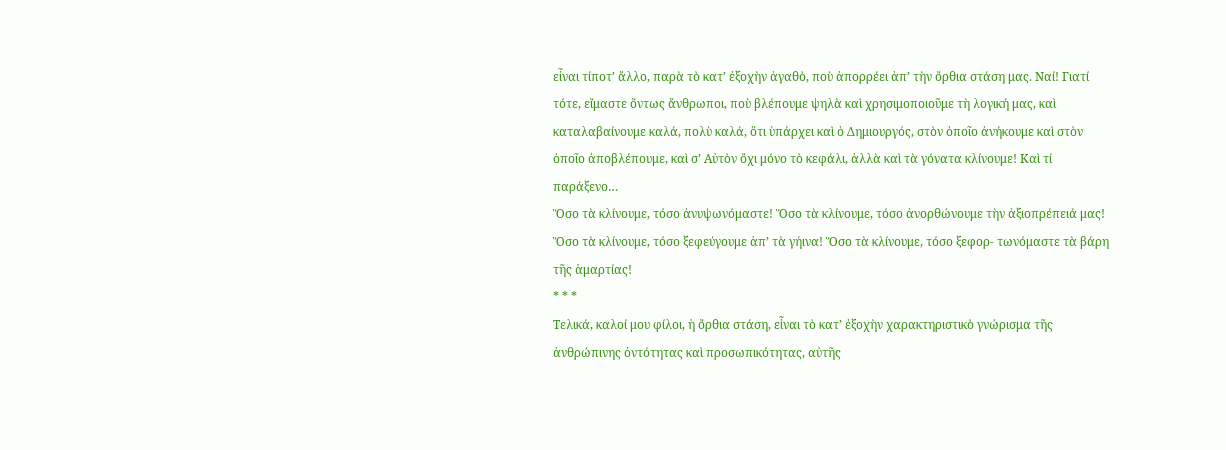εἶναι τίποτʼ ἄλλο, παρὰ τὸ κατʼ ἐξοχὴν ἀγαθὸ, ποὺ ἀπορρέει ἀπʼ τὴν ὄρθια στάση μας. Ναί! Γιατί τότε, εἴμαστε ὄντως ἄνθρωποι, ποὺ βλέπουμε ψηλὰ καὶ χρησιμοποιοῦμε τὴ λογική μας, καὶ καταλαβαίνουμε καλά, πολὺ καλά, ὅτι ὑπάρχει καὶ ὁ Δημιουργός, στὸν ὁποῖο ἀνήκουμε καὶ στὸν ὁποῖο ἀποβλέπουμε, καὶ σʼ Αὐτὸν ὄχι μόνο τὸ κεφάλι, ἀλλὰ καὶ τὰ γόνατα κλίνουμε! Καὶ τί παράξενο…
Ὅσο τὰ κλίνουμε, τόσο ἀνυψωνόμαστε! Ὅσο τὰ κλίνουμε, τόσο ἀνορθώνουμε τὴν ἀξιοπρέπειά μας! Ὅσο τὰ κλίνουμε, τόσο ξεφεύγουμε ἀπʼ τὰ γήινα! Ὅσο τὰ κλίνουμε, τόσο ξεφορ- τωνόμαστε τὰ βάρη τῆς ἁμαρτίας!
* * *
Τελικά, καλοί μου φίλοι, ἡ ὄρθια στάση, εἶναι τὸ κατʼ ἐξοχὴν χαρακτηριστικὸ γνώρισμα τῆς ἀνθρώπινης ὀντότητας καὶ προσωπικότητας, αὐτῆς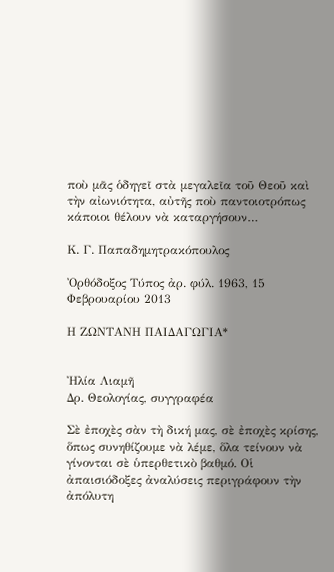ποὺ μᾶς ὁδηγεῖ στὰ μεγαλεῖα τοῦ Θεοῦ καὶ τὴν αἰωνιότητα, αὐτῆς ποὺ παντοιοτρόπως κάποιοι θέλουν νὰ καταργήσουν…

Κ. Γ. Παπαδημητρακόπουλος

Ὀρθόδοξος Τύπος ἀρ. φύλ. 1963, 15 Φεβρουαρίου 2013

Η ΖΩΝΤΑΝΗ ΠΑΙΔΑΓΩΓΙΑ*


Ἠλία Λιαμῆ
Δρ. Θεολογίας, συγγραφέα

Σὲ ἐποχὲς σὰν τὴ δική μας, σὲ ἐποχὲς κρίσης, ὅπως συνηθίζουμε νὰ λέμε, ὅλα τείνουν νὰ γίνονται σὲ ὑπερθετικὸ βαθμό. Οἱ ἀπαισιόδοξες ἀναλύσεις περιγράφουν τὴν ἀπόλυτη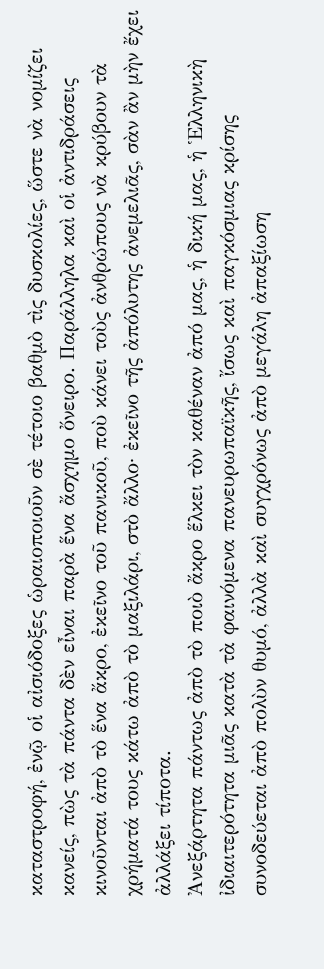καταστροφή, ἐνῷ οἱ αἰσιόδοξες ὡραιοποιοῦν σὲ τέτοιο βαθμὸ τὶς δυσκολίες, ὥστε νὰ νομίζει κανείς, πὼς τὰ πάντα δὲν εἶναι παρὰ ἕνα ἄσχημο ὄνειρο. Παράλληλα καὶ οἱ ἀντιδράσεις κινοῦνται ἀπὸ τὸ ἕνα ἄκρο, ἐκεῖνο τοῦ πανικοῦ, ποὺ κάνει τοὺς ἀνθρώπους νὰ κρύβουν τὰ χρήματά τους κάτω ἀπὸ τὸ μαξιλάρι, στὸ ἄλλο· ἐκεῖνο τῆς ἀπόλυτης ἀνεμελιᾶς, σὰν ἂν μὴν ἔχει ἀλλάξει τίποτα.
Ἀνεξάρτητα πάντως ἀπὸ τὸ ποιὸ ἄκρο ἕλκει τὸν καθέναν ἀπό μας, ἡ δική μας, ἡ Ἑλληνικὴ ἰδιαιτερότητα μιᾶς κατὰ τὰ φαινόμενα πανευρωπαϊκῆς, ἴσως καὶ παγκόσμιας κρίσης συνοδεύεται ἀπὸ πολὺν θυμό, ἀλλὰ καὶ συγχρόνως ἀπὸ μεγάλη ἀπαξίωση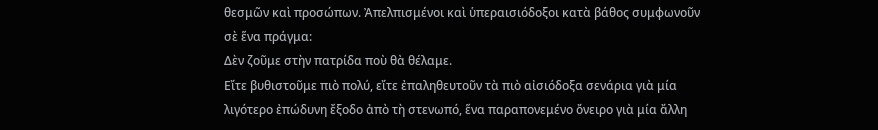θεσμῶν καὶ προσώπων. Ἀπελπισμένοι καὶ ὑπεραισιόδοξοι κατὰ βάθος συμφωνοῦν σὲ ἕνα πράγμα:
Δὲν ζοῦμε στὴν πατρίδα ποὺ θὰ θέλαμε.
Εἴτε βυθιστοῦμε πιὸ πολύ, εἴτε ἐπαληθευτοῦν τὰ πιὸ αἰσιόδοξα σενάρια γιὰ μία λιγότερο ἐπώδυνη ἔξοδο ἀπὸ τὴ στενωπό, ἕνα παραπονεμένο ὄνειρο γιὰ μία ἄλλη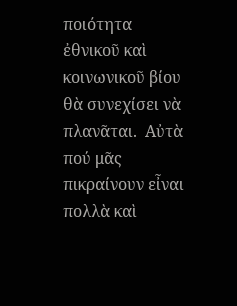ποιότητα ἐθνικοῦ καὶ κοινωνικοῦ βίου θὰ συνεχίσει νὰ πλανᾶται.  Αὐτὰ πού μᾶς πικραίνουν εἶναι πολλὰ καὶ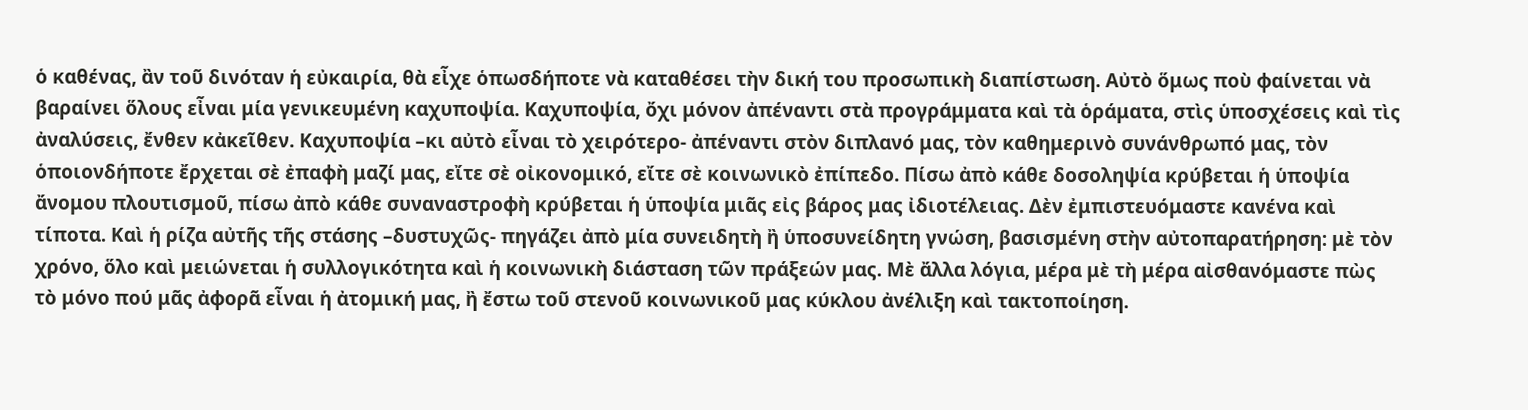ὁ καθένας, ἂν τοῦ δινόταν ἡ εὐκαιρία, θὰ εἶχε ὁπωσδήποτε νὰ καταθέσει τὴν δική του προσωπικὴ διαπίστωση. Αὐτὸ ὅμως ποὺ φαίνεται νὰ βαραίνει ὅλους εἶναι μία γενικευμένη καχυποψία. Καχυποψία, ὄχι μόνον ἀπέναντι στὰ προγράμματα καὶ τὰ ὁράματα, στὶς ὑποσχέσεις καὶ τὶς ἀναλύσεις, ἔνθεν κἀκεῖθεν. Καχυποψία –κι αὐτὸ εἶναι τὸ χειρότερο- ἀπέναντι στὸν διπλανό μας, τὸν καθημερινὸ συνάνθρωπό μας, τὸν ὁποιονδήποτε ἔρχεται σὲ ἐπαφὴ μαζί μας, εἴτε σὲ οἰκονομικό, εἴτε σὲ κοινωνικὸ ἐπίπεδο. Πίσω ἀπὸ κάθε δοσοληψία κρύβεται ἡ ὑποψία ἄνομου πλουτισμοῦ, πίσω ἀπὸ κάθε συναναστροφὴ κρύβεται ἡ ὑποψία μιᾶς εἰς βάρος μας ἰδιοτέλειας. Δὲν ἐμπιστευόμαστε κανένα καὶ τίποτα. Καὶ ἡ ρίζα αὐτῆς τῆς στάσης –δυστυχῶς- πηγάζει ἀπὸ μία συνειδητὴ ἢ ὑποσυνείδητη γνώση, βασισμένη στὴν αὐτοπαρατήρηση: μὲ τὸν χρόνο, ὅλο καὶ μειώνεται ἡ συλλογικότητα καὶ ἡ κοινωνικὴ διάσταση τῶν πράξεών μας. Μὲ ἄλλα λόγια, μέρα μὲ τὴ μέρα αἰσθανόμαστε πὼς τὸ μόνο πού μᾶς ἀφορᾶ εἶναι ἡ ἀτομική μας, ἢ ἔστω τοῦ στενοῦ κοινωνικοῦ μας κύκλου ἀνέλιξη καὶ τακτοποίηση.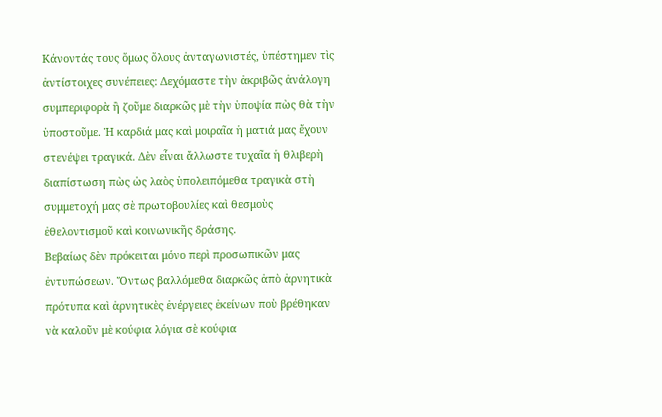Κάνοντάς τους ὅμως ὅλους ἀνταγωνιστές, ὑπέστημεν τὶς ἀντίστοιχες συνέπειες: Δεχόμαστε τὴν ἀκριβῶς ἀνάλογη συμπεριφορὰ ἢ ζοῦμε διαρκῶς μὲ τὴν ὑποψία πὼς θὰ τὴν ὑποστοῦμε. Ἡ καρδιά μας καὶ μοιραῖα ἡ ματιά μας ἔχουν στενέψει τραγικά. Δὲν εἶναι ἄλλωστε τυχαῖα ἡ θλιβερὴ διαπίστωση πὼς ὡς λαὸς ὑπολειπόμεθα τραγικὰ στὴ συμμετοχή μας σὲ πρωτοβουλίες καὶ θεσμοὺς ἐθελοντισμοῦ καὶ κοινωνικῆς δράσης.
Βεβαίως δὲν πρόκειται μόνο περὶ προσωπικῶν μας ἐντυπώσεων. Ὄντως βαλλόμεθα διαρκῶς ἀπὸ ἀρνητικὰ πρότυπα καὶ ἀρνητικὲς ἐνέργειες ἐκείνων ποὺ βρέθηκαν νὰ καλοῦν μὲ κούφια λόγια σὲ κούφια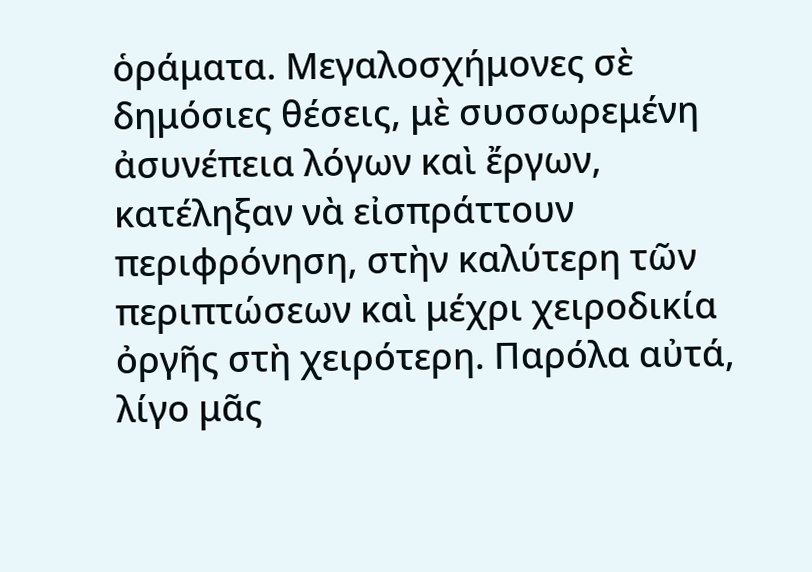ὁράματα. Μεγαλοσχήμονες σὲ δημόσιες θέσεις, μὲ συσσωρεμένη ἀσυνέπεια λόγων καὶ ἔργων, κατέληξαν νὰ εἰσπράττουν περιφρόνηση, στὴν καλύτερη τῶν περιπτώσεων καὶ μέχρι χειροδικία ὀργῆς στὴ χειρότερη. Παρόλα αὐτά, λίγο μᾶς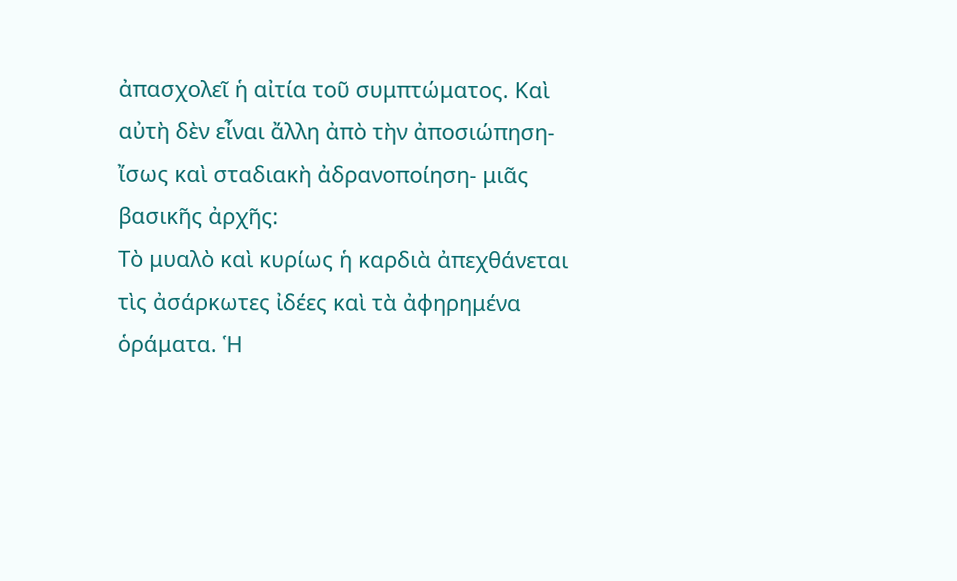ἀπασχολεῖ ἡ αἰτία τοῦ συμπτώματος. Καὶ αὐτὴ δὲν εἶναι ἄλλη ἀπὸ τὴν ἀποσιώπηση-ἴσως καὶ σταδιακὴ ἀδρανοποίηση- μιᾶς βασικῆς ἀρχῆς:
Τὸ μυαλὸ καὶ κυρίως ἡ καρδιὰ ἀπεχθάνεται τὶς ἀσάρκωτες ἰδέες καὶ τὰ ἀφηρημένα ὁράματα. Ἡ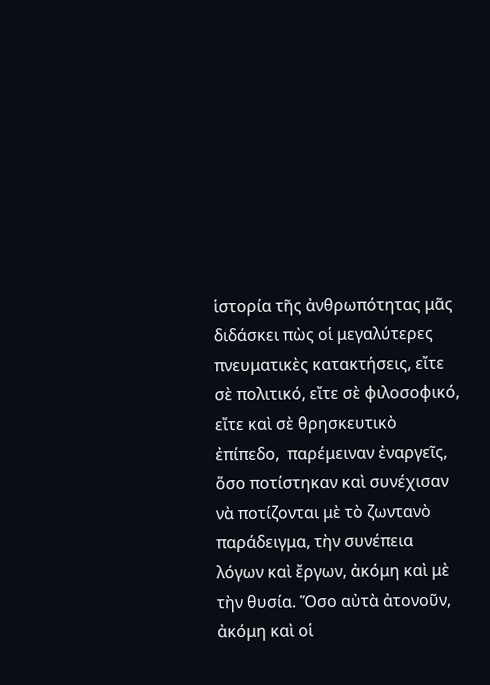ἱστορία τῆς ἀνθρωπότητας μᾶς διδάσκει πὼς οἱ μεγαλύτερες πνευματικὲς κατακτήσεις, εἴτε σὲ πολιτικό, εἴτε σὲ φιλοσοφικό, εἴτε καὶ σὲ θρησκευτικὸ ἐπίπεδο,  παρέμειναν ἐναργεῖς, ὅσο ποτίστηκαν καὶ συνέχισαν νὰ ποτίζονται μὲ τὸ ζωντανὸ παράδειγμα, τὴν συνέπεια λόγων καὶ ἔργων, ἀκόμη καὶ μὲ τὴν θυσία. Ὅσο αὐτὰ ἀτονοῦν, ἀκόμη καὶ οἱ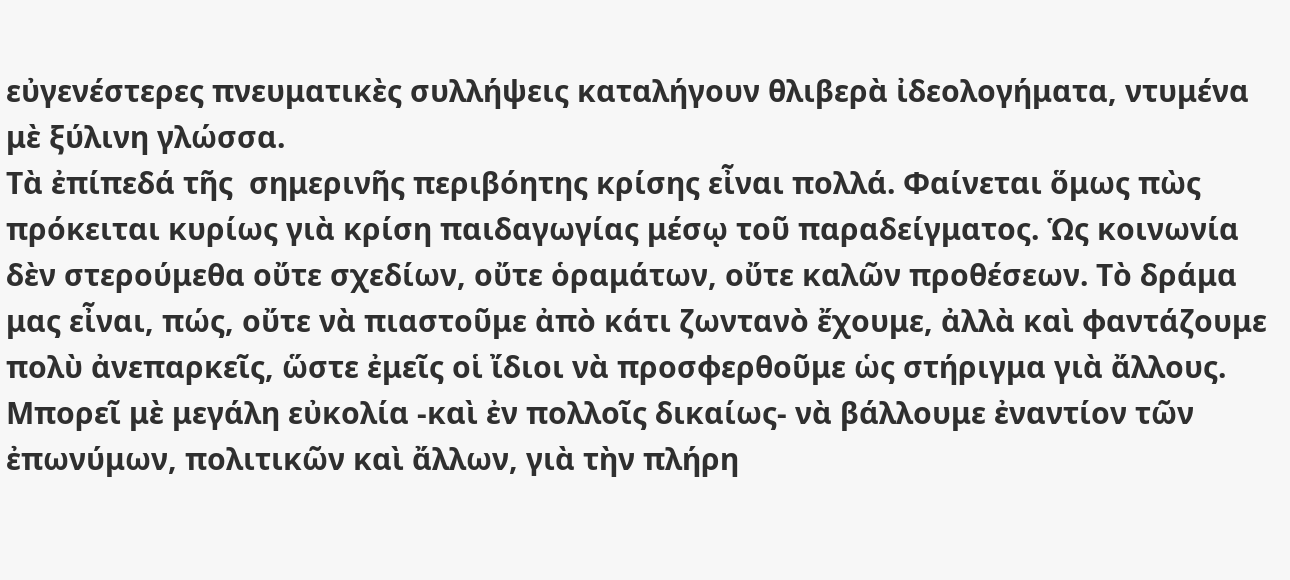εὐγενέστερες πνευματικὲς συλλήψεις καταλήγουν θλιβερὰ ἰδεολογήματα, ντυμένα μὲ ξύλινη γλώσσα.
Τὰ ἐπίπεδά τῆς  σημερινῆς περιβόητης κρίσης εἶναι πολλά. Φαίνεται ὅμως πὼς πρόκειται κυρίως γιὰ κρίση παιδαγωγίας μέσῳ τοῦ παραδείγματος. Ὡς κοινωνία δὲν στερούμεθα οὔτε σχεδίων, οὔτε ὁραμάτων, οὔτε καλῶν προθέσεων. Τὸ δράμα μας εἶναι, πώς, οὔτε νὰ πιαστοῦμε ἀπὸ κάτι ζωντανὸ ἔχουμε, ἀλλὰ καὶ φαντάζουμε πολὺ ἀνεπαρκεῖς, ὥστε ἐμεῖς οἱ ἴδιοι νὰ προσφερθοῦμε ὡς στήριγμα γιὰ ἄλλους. Μπορεῖ μὲ μεγάλη εὐκολία -καὶ ἐν πολλοῖς δικαίως- νὰ βάλλουμε ἐναντίον τῶν ἐπωνύμων, πολιτικῶν καὶ ἄλλων, γιὰ τὴν πλήρη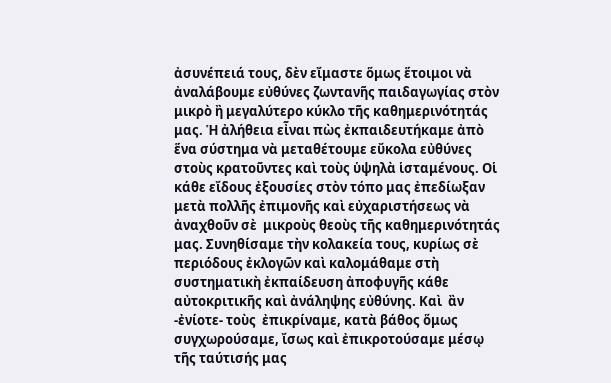ἀσυνέπειά τους, δὲν εἴμαστε ὅμως ἕτοιμοι νὰ ἀναλάβουμε εὐθύνες ζωντανῆς παιδαγωγίας στὸν μικρὸ ἢ μεγαλύτερο κύκλο τῆς καθημερινότητάς μας. Ἡ ἀλήθεια εἶναι πὼς ἐκπαιδευτήκαμε ἀπὸ ἕνα σύστημα νὰ μεταθέτουμε εὔκολα εὐθύνες στοὺς κρατοῦντες καὶ τοὺς ὑψηλὰ ἱσταμένους. Οἱ κάθε εἴδους ἐξουσίες στὸν τόπο μας ἐπεδίωξαν μετὰ πολλῆς ἐπιμονῆς καὶ εὐχαριστήσεως νὰ ἀναχθοῦν σὲ  μικροὺς θεοὺς τῆς καθημερινότητάς μας. Συνηθίσαμε τὴν κολακεία τους, κυρίως σὲ περιόδους ἐκλογῶν καὶ καλομάθαμε στὴ συστηματικὴ ἐκπαίδευση ἀποφυγῆς κάθε αὐτοκριτικῆς καὶ ἀνάληψης εὐθύνης. Καὶ  ἂν -ἐνίοτε- τοὺς  ἐπικρίναμε, κατὰ βάθος ὅμως συγχωρούσαμε, ἴσως καὶ ἐπικροτούσαμε μέσῳ τῆς ταύτισής μας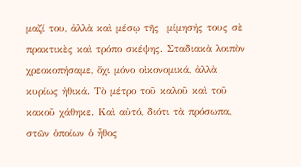μαζί του, ἀλλὰ καὶ μέσῳ τῆς  μίμησής τους σὲ πρακτικὲς καὶ τρόπο σκέψης. Σταδιακὰ λοιπὸν χρεοκοπήσαμε, ὄχι μόνο οἰκονομικά, ἀλλὰ κυρίως ἠθικά. Τὸ μέτρο τοῦ καλοῦ καὶ τοῦ κακοῦ χάθηκε. Καὶ αὐτό, διότι τὰ πρόσωπα, στῶν ὁποίων ὁ ἦθος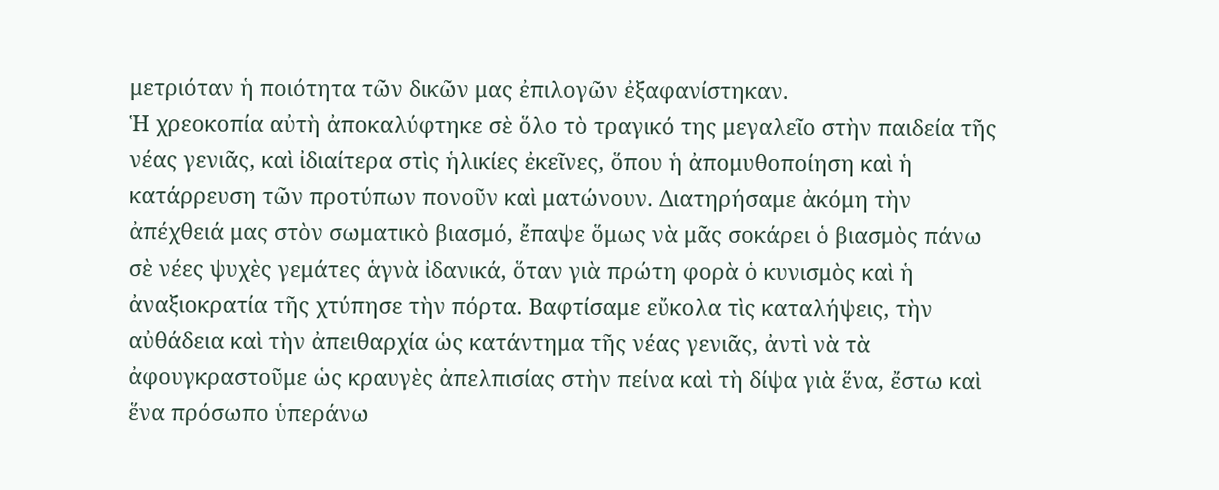μετριόταν ἡ ποιότητα τῶν δικῶν μας ἐπιλογῶν ἐξαφανίστηκαν.
Ἡ χρεοκοπία αὐτὴ ἀποκαλύφτηκε σὲ ὅλο τὸ τραγικό της μεγαλεῖο στὴν παιδεία τῆς νέας γενιᾶς, καὶ ἰδιαίτερα στὶς ἡλικίες ἐκεῖνες, ὅπου ἡ ἀπομυθοποίηση καὶ ἡ κατάρρευση τῶν προτύπων πονοῦν καὶ ματώνουν. Διατηρήσαμε ἀκόμη τὴν ἀπέχθειά μας στὸν σωματικὸ βιασμό, ἔπαψε ὅμως νὰ μᾶς σοκάρει ὁ βιασμὸς πάνω σὲ νέες ψυχὲς γεμάτες ἁγνὰ ἰδανικά, ὅταν γιὰ πρώτη φορὰ ὁ κυνισμὸς καὶ ἡ ἀναξιοκρατία τῆς χτύπησε τὴν πόρτα. Βαφτίσαμε εὔκολα τὶς καταλήψεις, τὴν αὐθάδεια καὶ τὴν ἀπειθαρχία ὡς κατάντημα τῆς νέας γενιᾶς, ἀντὶ νὰ τὰ ἀφουγκραστοῦμε ὡς κραυγὲς ἀπελπισίας στὴν πείνα καὶ τὴ δίψα γιὰ ἕνα, ἔστω καὶ ἕνα πρόσωπο ὑπεράνω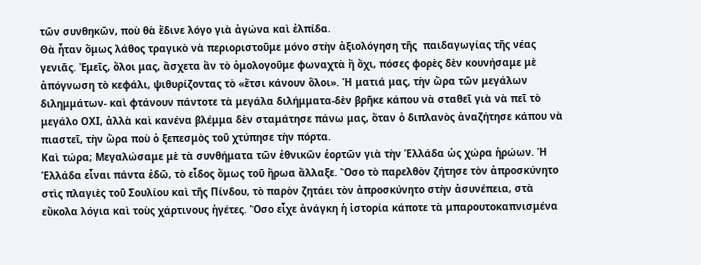τῶν συνθηκῶν, ποὺ θὰ ἔδινε λόγο γιὰ ἀγώνα καὶ ἐλπίδα.
Θὰ ἦταν ὅμως λάθος τραγικὸ νὰ περιοριστοῦμε μόνο στὴν ἀξιολόγηση τῆς  παιδαγωγίας τῆς νέας γενιᾶς. Ἐμεῖς, ὅλοι μας, ἄσχετα ἂν τὸ ὁμολογοῦμε φωναχτὰ ἢ ὄχι, πόσες φορὲς δὲν κουνήσαμε μὲ ἀπόγνωση τὸ κεφάλι, ψιθυρίζοντας τὸ «ἔτσι κάνουν ὅλοι». Ἡ ματιά μας, τὴν ὥρα τῶν μεγάλων διλημμάτων- καὶ φτάνουν πάντοτε τὰ μεγάλα διλήμματα-δὲν βρῆκε κάπου νὰ σταθεῖ γιὰ νὰ πεῖ τὸ μεγάλο ΟΧΙ, ἀλλὰ καὶ κανένα βλέμμα δὲν σταμάτησε πάνω μας, ὅταν ὁ διπλανὸς ἀναζήτησε κάπου νὰ πιαστεῖ, τὴν ὥρα ποὺ ὁ ξεπεσμὸς τοῦ χτύπησε τὴν πόρτα.
Καὶ τώρα; Μεγαλώσαμε μὲ τὰ συνθήματα τῶν ἐθνικῶν ἑορτῶν γιὰ τὴν Ἑλλάδα ὡς χώρα ἡρώων. Ἡ Ἑλλάδα εἶναι πάντα ἐδῶ, τὸ εἶδος ὅμως τοῦ ἥρωα ἄλλαξε. Ὅσο τὸ παρελθὸν ζήτησε τὸν ἀπροσκύνητο στὶς πλαγιὲς τοῦ Σουλίου καὶ τῆς Πίνδου, τὸ παρὸν ζητάει τὸν ἀπροσκύνητο στὴν ἀσυνέπεια, στὰ εὔκολα λόγια καὶ τοὺς χάρτινους ἡγέτες. Ὅσο εἶχε ἀνάγκη ἡ ἱστορία κάποτε τὰ μπαρουτοκαπνισμένα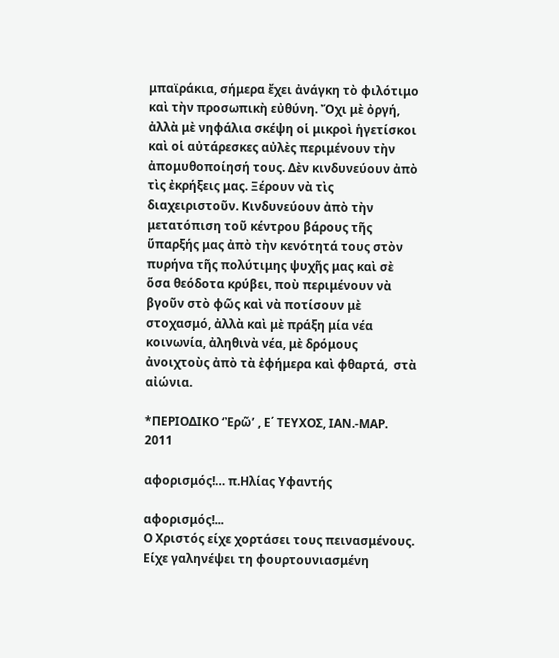μπαϊράκια, σήμερα ἔχει ἀνάγκη τὸ φιλότιμο καὶ τὴν προσωπικὴ εὐθύνη. Ὄχι μὲ ὀργή, ἀλλὰ μὲ νηφάλια σκέψη οἱ μικροὶ ἡγετίσκοι καὶ οἱ αὐτάρεσκες αὐλὲς περιμένουν τὴν ἀπομυθοποίησή τους. Δὲν κινδυνεύουν ἀπὸ τὶς ἐκρήξεις μας. Ξέρουν νὰ τὶς διαχειριστοῦν. Κινδυνεύουν ἀπὸ τὴν μετατόπιση τοῦ κέντρου βάρους τῆς ὕπαρξής μας ἀπὸ τὴν κενότητά τους στὸν πυρήνα τῆς πολύτιμης ψυχῆς μας καὶ σὲ ὅσα θεόδοτα κρύβει, ποὺ περιμένουν νὰ βγοῦν στὸ φῶς καὶ νὰ ποτίσουν μὲ στοχασμό, ἀλλὰ καὶ μὲ πράξη μία νέα κοινωνία, ἀληθινὰ νέα, μὲ δρόμους ἀνοιχτοὺς ἀπὸ τὰ ἐφήμερα καὶ φθαρτά,  στὰ αἰώνια.

*ΠΕΡΙΟΔΙΚΟ ‘Ἐρῶ’ , Ε΄ ΤΕΥΧΟΣ, ΙΑΝ.-ΜΑΡ. 2011

αφορισμός!… π.Ηλίας Υφαντής

αφορισμός!...
Ο Χριστός είχε χορτάσει τους πεινασμένους. Είχε γαληνέψει τη φουρτουνιασμένη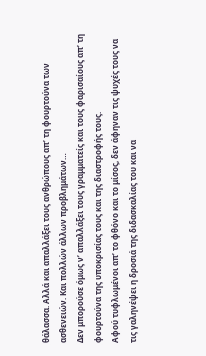θάλασσα. Αλλά και απαλλάξει τους ανθρώπους απ’ τη φουρτούνα των ασθενειών. Και πολλών άλλων προβλημάτων…
Δεν μπορούσε όμως ν’ απαλλάξει τους γραμματείς και τους φαρισαίους απ’ τη φουρτούνα της υποκρισίας τους και της διαστροφής τους.
Αφού τυφλωμένοι απ’ το φθόνο και το μίσος, δεν άφηναν τις ψυχές τους να τις γαληνέψει η δροσιά της διδασκαλίας του και να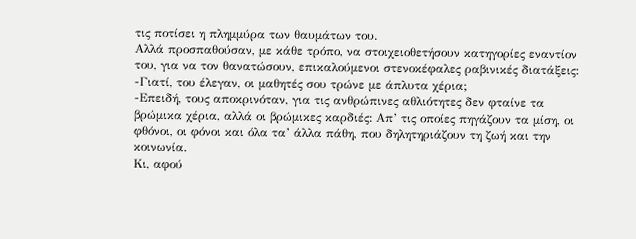τις ποτίσει η πλημμύρα των θαυμάτων του.
Αλλά προσπαθούσαν, με κάθε τρόπο, να στοιχειοθετήσουν κατηγορίες εναντίον του, για να τον θανατώσουν, επικαλούμενοι στενοκέφαλες ραβινικές διατάξεις:
-Γιατί, του έλεγαν, οι μαθητές σου τρώνε με άπλυτα χέρια;
-Επειδή, τους αποκρινόταν, για τις ανθρώπινες αθλιότητες δεν φταίνε τα βρώμικα χέρια, αλλά οι βρώμικες καρδιές: Απ’ τις οποίες πηγάζουν τα μίση, οι φθόνοι, οι φόνοι και όλα τα’ άλλα πάθη, που δηλητηριάζουν τη ζωή και την κοινωνία.
Κι, αφού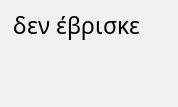δεν έβρισκε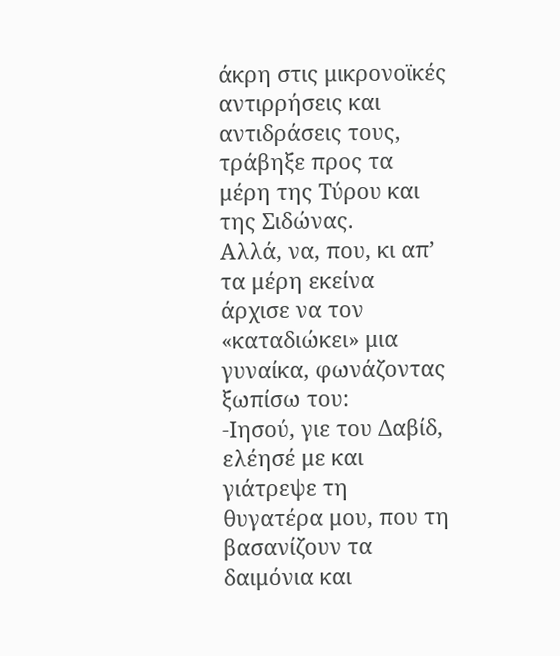άκρη στις μικρονοϊκές αντιρρήσεις και αντιδράσεις τους, τράβηξε προς τα μέρη της Τύρου και της Σιδώνας.
Αλλά, να, που, κι απ’ τα μέρη εκείνα άρχισε να τον «καταδιώκει» μια γυναίκα, φωνάζοντας ξωπίσω του:
-Ιησού, γιε του Δαβίδ, ελέησέ με και γιάτρεψε τη θυγατέρα μου, που τη βασανίζουν τα δαιμόνια και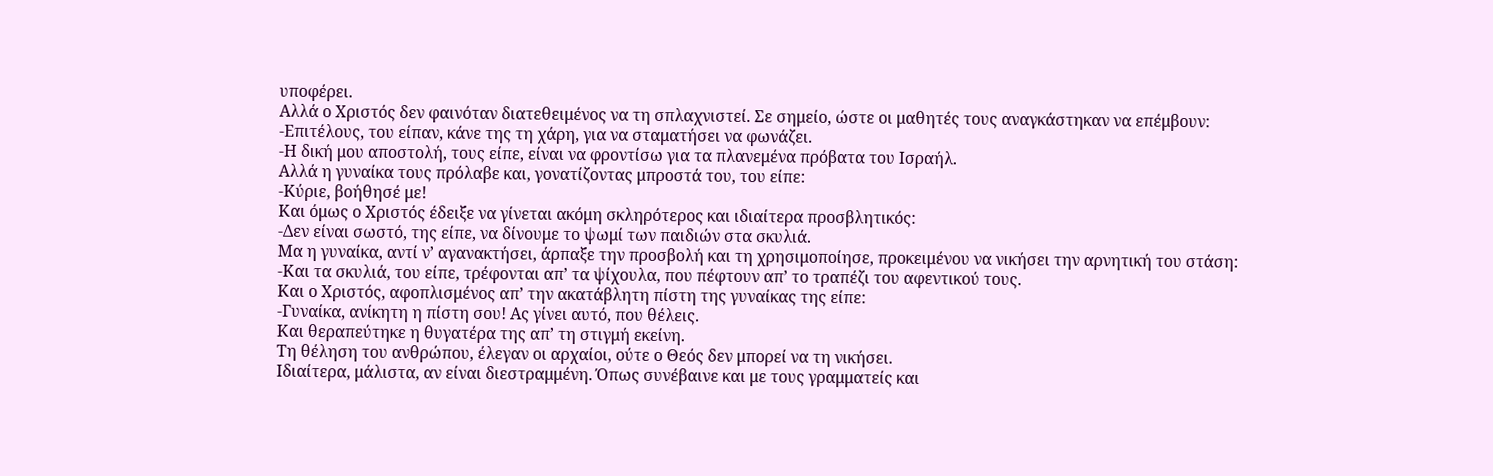υποφέρει.
Αλλά ο Χριστός δεν φαινόταν διατεθειμένος να τη σπλαχνιστεί. Σε σημείο, ώστε οι μαθητές τους αναγκάστηκαν να επέμβουν:
-Επιτέλους, του είπαν, κάνε της τη χάρη, για να σταματήσει να φωνάζει.
-Η δική μου αποστολή, τους είπε, είναι να φροντίσω για τα πλανεμένα πρόβατα του Ισραήλ.
Αλλά η γυναίκα τους πρόλαβε και, γονατίζοντας μπροστά του, του είπε:
-Κύριε, βοήθησέ με!
Και όμως ο Χριστός έδειξε να γίνεται ακόμη σκληρότερος και ιδιαίτερα προσβλητικός:
-Δεν είναι σωστό, της είπε, να δίνουμε το ψωμί των παιδιών στα σκυλιά.
Μα η γυναίκα, αντί ν’ αγανακτήσει, άρπαξε την προσβολή και τη χρησιμοποίησε, προκειμένου να νικήσει την αρνητική του στάση:
-Και τα σκυλιά, του είπε, τρέφονται απ’ τα ψίχουλα, που πέφτουν απ’ το τραπέζι του αφεντικού τους.
Και ο Χριστός, αφοπλισμένος απ’ την ακατάβλητη πίστη της γυναίκας της είπε:
-Γυναίκα, ανίκητη η πίστη σου! Ας γίνει αυτό, που θέλεις.
Και θεραπεύτηκε η θυγατέρα της απ’ τη στιγμή εκείνη.
Τη θέληση του ανθρώπου, έλεγαν οι αρχαίοι, ούτε ο Θεός δεν μπορεί να τη νικήσει.
Ιδιαίτερα, μάλιστα, αν είναι διεστραμμένη. Όπως συνέβαινε και με τους γραμματείς και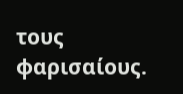τους φαρισαίους.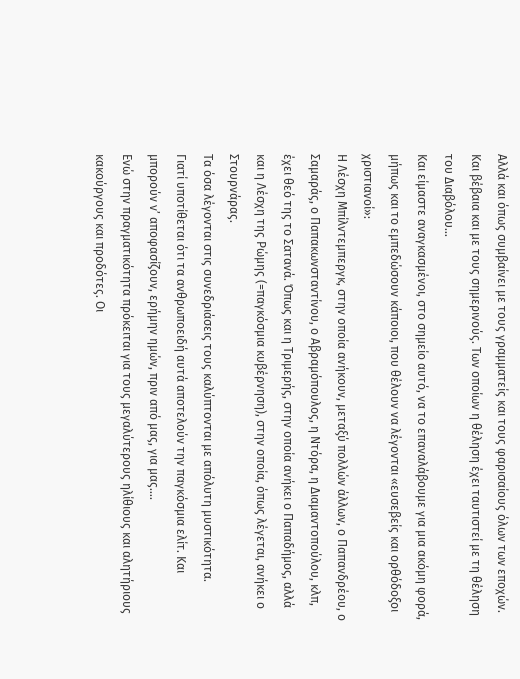Αλλά και όπως συμβαίνει με τους γραμματείς και τους φαρισαίους όλων των εποχών. Και βέβαια και με τους σημερινούς. Των οποίων η θέληση έχει ταυτιστεί με τη θέληση του Διαβόλου…
Και είμαστε αναγκασμένοι, στο σημείο αυτό, να το επαναλάβουμε για μια ακόμη φορά, μήπως και το εμπεδώσουν κάποιοι, που θέλουν να λέγονται «ευσεβείς και ορθόδοξοι χριστιανοί»:
Η Λέσχη Μπίλντεμπεργκ, στην οποία ανήκουν, μεταξύ πολλών άλλων, ο Παπανδρέου, ο Σαμαράς, ο Παπακωνσταντίνου, ο Αβραμόπουλος, η Ντόρα, η Διαμαντοπούλου, κλπ, έχει θεό της το Σατανά. Όπως και η Τριμερής, στην οποία ανήκει ο Παπαδήμος, αλλά και η Λέσχη της Ρώμης (=παγκόσμια κυβέρνηση), στην οποία, όπως λέγεται, ανήκει ο Στουρνάρας.
Τα όσα λέγονται στις συνεδριάσεις τους καλύπτονται με απόλυτη μυστικότητα.
Γιατί υποτίθεται ότι τα ανθρωποειδή αυτά αποτελούν την παγκόσμια ελίτ. Και μπορούν ν’ αποφασίζουν, ερήμην ημών, πριν από μας, για μας….
Ενώ στην πραγματικότητα πρόκειται για τους μεγαλύτερους ηλίθιους και αλητήριους κακούργους και προδότες. Οι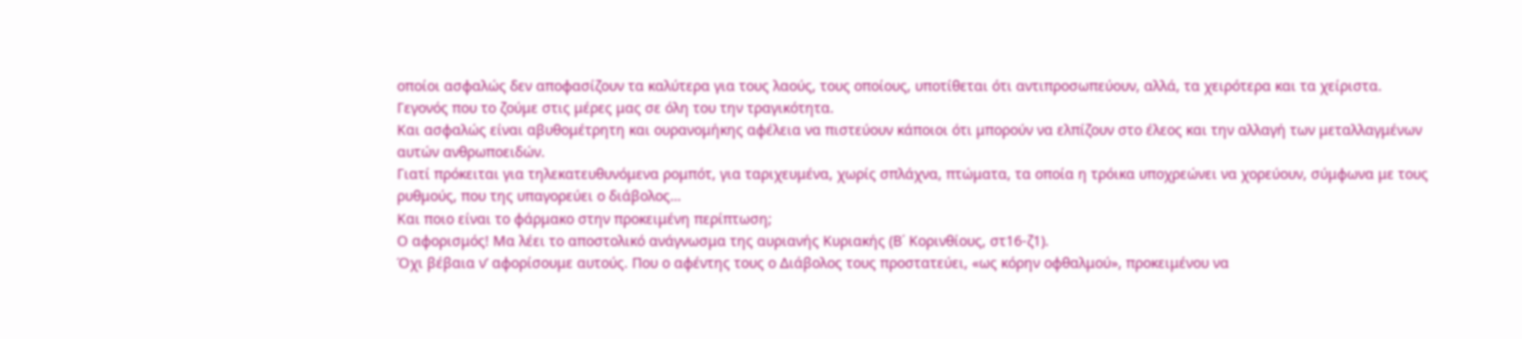οποίοι ασφαλώς δεν αποφασίζουν τα καλύτερα για τους λαούς, τους οποίους, υποτίθεται ότι αντιπροσωπεύουν, αλλά, τα χειρότερα και τα χείριστα.
Γεγονός που το ζούμε στις μέρες μας σε όλη του την τραγικότητα.
Και ασφαλώς είναι αβυθομέτρητη και ουρανομήκης αφέλεια να πιστεύουν κάποιοι ότι μπορούν να ελπίζουν στο έλεος και την αλλαγή των μεταλλαγμένων αυτών ανθρωποειδών.
Γιατί πρόκειται για τηλεκατευθυνόμενα ρομπότ, για ταριχευμένα, χωρίς σπλάχνα, πτώματα, τα οποία η τρόικα υποχρεώνει να χορεύουν, σύμφωνα με τους ρυθμούς, που της υπαγορεύει ο διάβολος…
Και ποιο είναι το φάρμακο στην προκειμένη περίπτωση;
Ο αφορισμός! Μα λέει το αποστολικό ανάγνωσμα της αυριανής Κυριακής (Β΄ Κορινθίους, στ16-ζ1).
Όχι βέβαια ν’ αφορίσουμε αυτούς. Που ο αφέντης τους ο Διάβολος τους προστατεύει, «ως κόρην οφθαλμού», προκειμένου να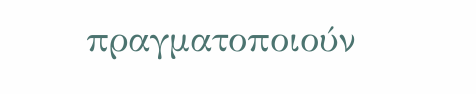πραγματοποιούν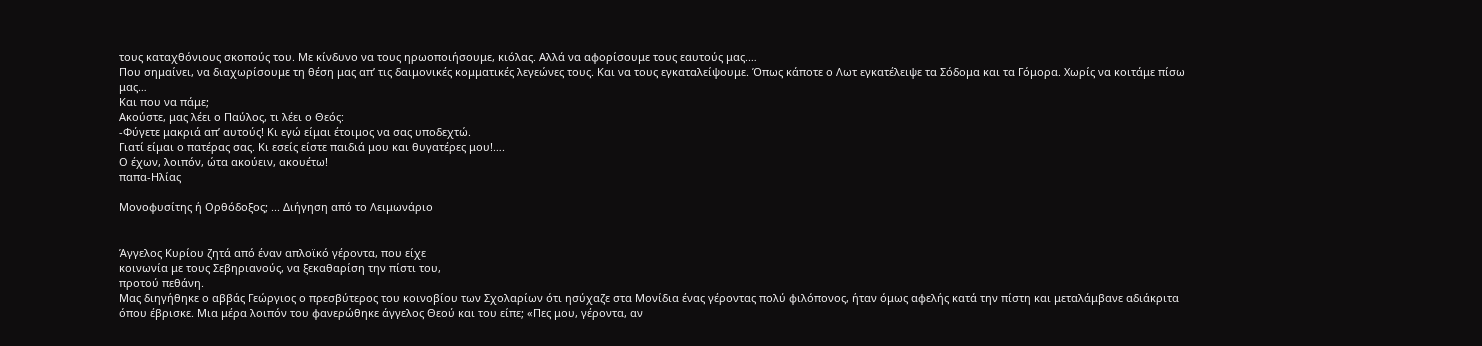τους καταχθόνιους σκοπούς του. Με κίνδυνο να τους ηρωοποιήσουμε, κιόλας. Αλλά να αφορίσουμε τους εαυτούς μας.…
Που σημαίνει, να διαχωρίσουμε τη θέση μας απ’ τις δαιμονικές κομματικές λεγεώνες τους. Και να τους εγκαταλείψουμε. Όπως κάποτε ο Λωτ εγκατέλειψε τα Σόδομα και τα Γόμορα. Χωρίς να κοιτάμε πίσω μας…
Και που να πάμε;
Ακούστε, μας λέει ο Παύλος, τι λέει ο Θεός:
-Φύγετε μακριά απ’ αυτούς! Κι εγώ είμαι έτοιμος να σας υποδεχτώ.
Γιατί είμαι ο πατέρας σας. Κι εσείς είστε παιδιά μου και θυγατέρες μου!….
Ο έχων, λοιπόν, ώτα ακούειν, ακουέτω!
παπα-Ηλίας

Μονοφυσίτης ή Ορθόδοξος; ... Διήγηση από το Λειμωνάριο


Άγγελος Κυρίου ζητά από έναν απλοϊκό γέροντα, που είχε
κοινωνία με τους Σεβηριανούς, να ξεκαθαρίση την πίστι του,
προτού πεθάνη.
Μας διηγήθηκε ο αββάς Γεώργιος ο πρεσβύτερος του κοινοβίου των Σχολαρίων ότι ησύχαζε στα Μονίδια ένας γέροντας πολύ φιλόπονος, ήταν όμως αφελής κατά την πίστη και μεταλάμβανε αδιάκριτα όπου έβρισκε. Μια μέρα λοιπόν του φανερώθηκε άγγελος Θεού και του είπε; «Πες μου, γέροντα, αν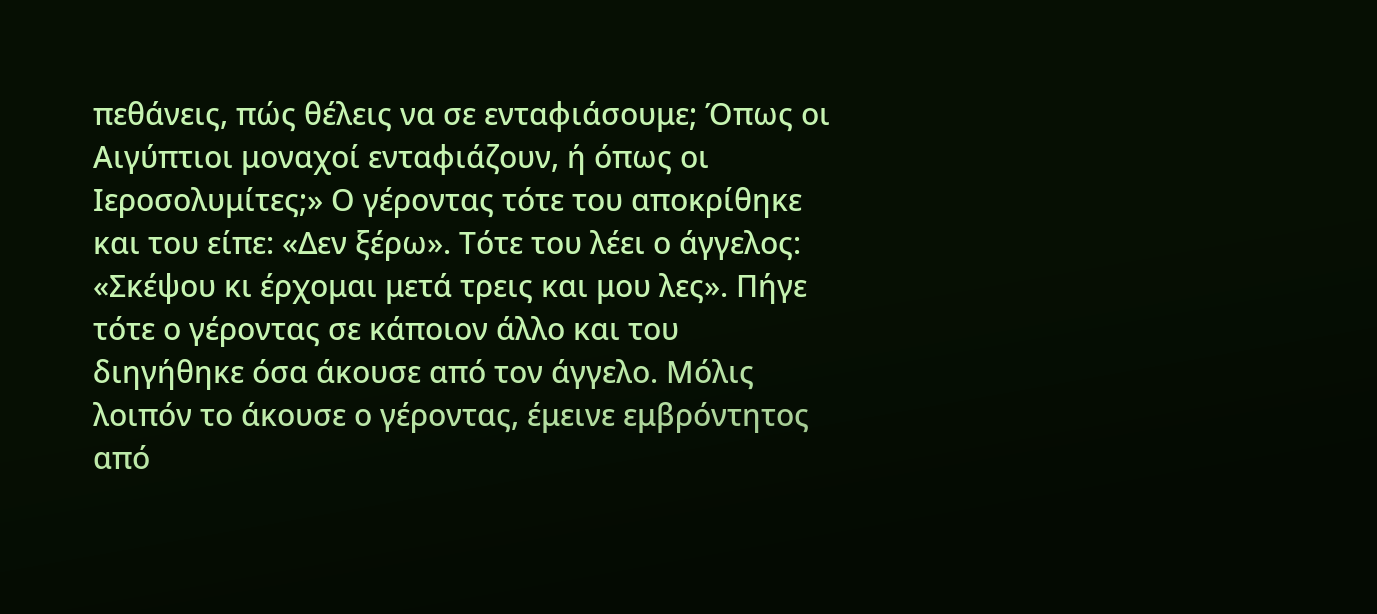πεθάνεις, πώς θέλεις να σε ενταφιάσουμε; Όπως οι Αιγύπτιοι μοναχοί ενταφιάζουν, ή όπως οι Ιεροσολυμίτες;» Ο γέροντας τότε του αποκρίθηκε και του είπε: «Δεν ξέρω». Τότε του λέει ο άγγελος: «Σκέψου κι έρχομαι μετά τρεις και μου λες». Πήγε τότε ο γέροντας σε κάποιον άλλο και του διηγήθηκε όσα άκουσε από τον άγγελο. Μόλις λοιπόν το άκουσε ο γέροντας, έμεινε εμβρόντητος από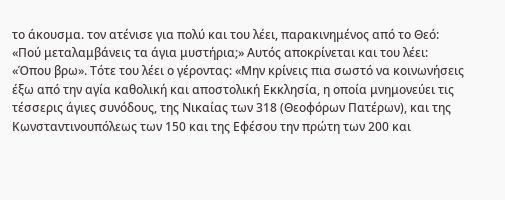το άκουσμα. τον ατένισε για πολύ και του λέει, παρακινημένος από το Θεό: «Πού μεταλαμβάνεις τα άγια μυστήρια;» Αυτός αποκρίνεται και του λέει: «Όπου βρω». Τότε του λέει ο γέροντας: «Μην κρίνεις πια σωστό να κοινωνήσεις έξω από την αγία καθολική και αποστολική Εκκλησία, η οποία μνημονεύει τις τέσσερις άγιες συνόδους, της Νικαίας των 318 (Θεοφόρων Πατέρων), και της Κωνσταντινουπόλεως των 150 και της Εφέσου την πρώτη των 200 και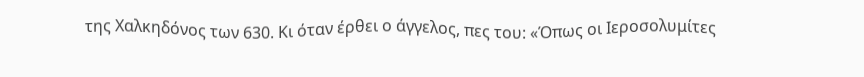της Χαλκηδόνος των 630. Κι όταν έρθει ο άγγελος, πες του: «Όπως οι Ιεροσολυμίτες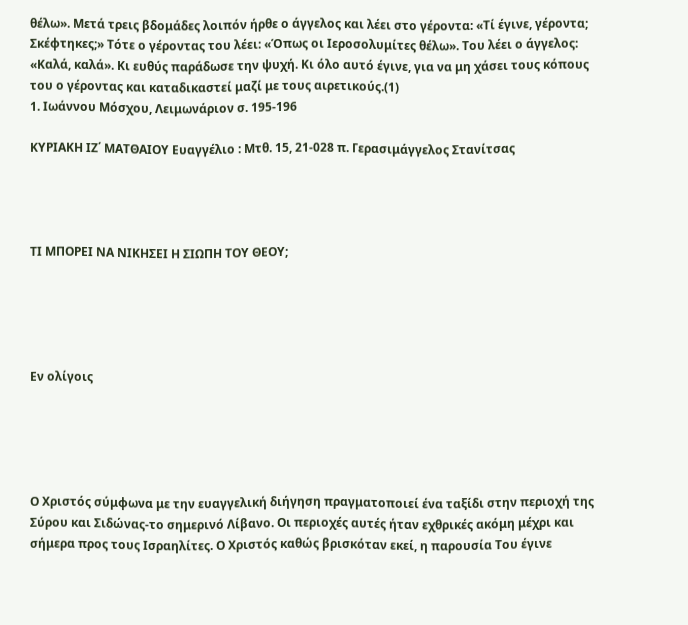θέλω». Μετά τρεις βδομάδες λοιπόν ήρθε ο άγγελος και λέει στο γέροντα: «Τί έγινε, γέροντα; Σκέφτηκες;» Τότε ο γέροντας του λέει: «Όπως οι Ιεροσολυμίτες θέλω». Του λέει ο άγγελος: «Καλά, καλά». Κι ευθύς παράδωσε την ψυχή. Κι όλο αυτό έγινε, για να μη χάσει τους κόπους του ο γέροντας και καταδικαστεί μαζί με τους αιρετικούς.(1)
1. Ιωάννου Μόσχου, Λειμωνάριον σ. 195-196

ΚΥΡΙΑΚΗ ΙΖ΄ ΜΑΤΘΑΙΟΥ Ευαγγέλιο : Μτθ. 15, 21-028 π. Γερασιμάγγελος Στανίτσας




ΤΙ ΜΠΟΡΕΙ ΝΑ ΝΙΚΗΣΕΙ Η ΣΙΩΠΗ ΤΟΥ ΘΕΟΥ;





Εν ολίγοις





Ο Χριστός σύμφωνα με την ευαγγελική διήγηση πραγματοποιεί ένα ταξίδι στην περιοχή της Σύρου και Σιδώνας-το σημερινό Λίβανο. Οι περιοχές αυτές ήταν εχθρικές ακόμη μέχρι και σήμερα προς τους Ισραηλίτες. Ο Χριστός καθώς βρισκόταν εκεί, η παρουσία Του έγινε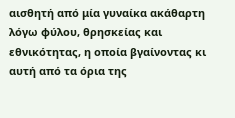αισθητή από μία γυναίκα ακάθαρτη λόγω φύλου, θρησκείας και εθνικότητας, η οποία βγαίνοντας κι αυτή από τα όρια της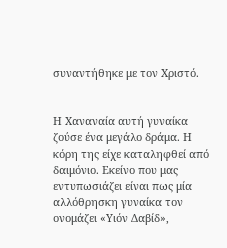συναντήθηκε με τον Χριστό.


Η Χαναναία αυτή γυναίκα ζούσε ένα μεγάλο δράμα. Η κόρη της είχε καταληφθεί από δαιμόνιο. Εκείνο που μας εντυπωσιάζει είναι πως μία αλλόθρησκη γυναίκα τον ονομάζει «Υιόν Δαβίδ»,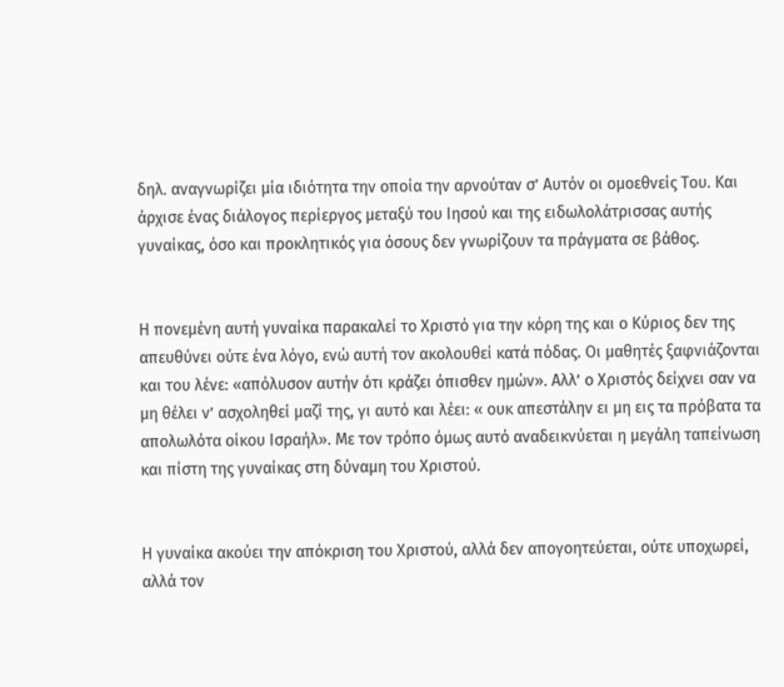δηλ. αναγνωρίζει μία ιδιότητα την οποία την αρνούταν σ’ Αυτόν οι ομοεθνείς Του. Και άρχισε ένας διάλογος περίεργος μεταξύ του Ιησού και της ειδωλολάτρισσας αυτής γυναίκας, όσο και προκλητικός για όσους δεν γνωρίζουν τα πράγματα σε βάθος.


Η πονεμένη αυτή γυναίκα παρακαλεί το Χριστό για την κόρη της και ο Κύριος δεν της απευθύνει ούτε ένα λόγο, ενώ αυτή τον ακολουθεί κατά πόδας. Οι μαθητές ξαφνιάζονται και του λένε: «απόλυσον αυτήν ότι κράζει όπισθεν ημών». Αλλ’ ο Χριστός δείχνει σαν να μη θέλει ν’ ασχοληθεί μαζί της, γι αυτό και λέει: « ουκ απεστάλην ει μη εις τα πρόβατα τα απολωλότα οίκου Ισραήλ». Με τον τρόπο όμως αυτό αναδεικνύεται η μεγάλη ταπείνωση και πίστη της γυναίκας στη δύναμη του Χριστού.


Η γυναίκα ακούει την απόκριση του Χριστού, αλλά δεν απογοητεύεται, ούτε υποχωρεί, αλλά τον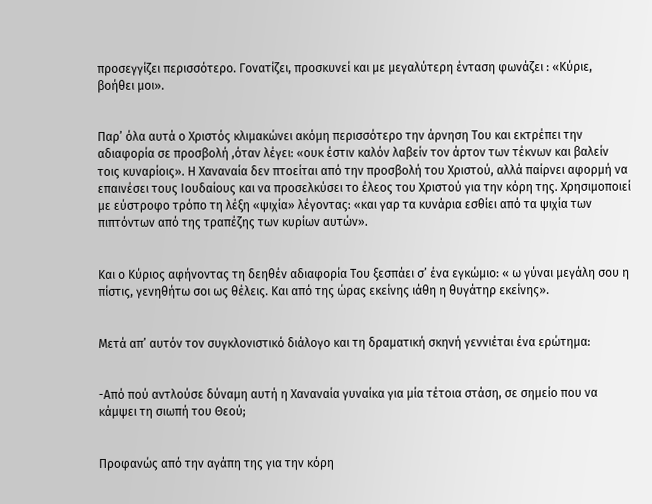προσεγγίζει περισσότερο. Γονατίζει, προσκυνεί και με μεγαλύτερη ένταση φωνάζει : «Κύριε, βοήθει μοι».


Παρ’ όλα αυτά ο Χριστός κλιμακώνει ακόμη περισσότερο την άρνηση Του και εκτρέπει την αδιαφορία σε προσβολή ,όταν λέγει: «ουκ έστιν καλόν λαβείν τον άρτον των τέκνων και βαλείν τοις κυναρίοις». Η Χαναναία δεν πτοείται από την προσβολή του Χριστού, αλλά παίρνει αφορμή να επαινέσει τους Ιουδαίους και να προσελκύσει το έλεος του Χριστού για την κόρη της. Χρησιμοποιεί με εύστροφο τρόπο τη λέξη «ψιχία» λέγοντας: «και γαρ τα κυνάρια εσθίει από τα ψιχία των πιπτόντων από της τραπέζης των κυρίων αυτών».


Και ο Κύριος αφήνοντας τη δεηθέν αδιαφορία Του ξεσπάει σ’ ένα εγκώμιο: « ω γύναι μεγάλη σου η πίστις, γενηθήτω σοι ως θέλεις. Και από της ώρας εκείνης ιάθη η θυγάτηρ εκείνης».


Μετά απ’ αυτόν τον συγκλονιστικό διάλογο και τη δραματική σκηνή γεννιέται ένα ερώτημα:


-Από πού αντλούσε δύναμη αυτή η Χαναναία γυναίκα για μία τέτοια στάση, σε σημείο που να κάμψει τη σιωπή του Θεού;


Προφανώς από την αγάπη της για την κόρη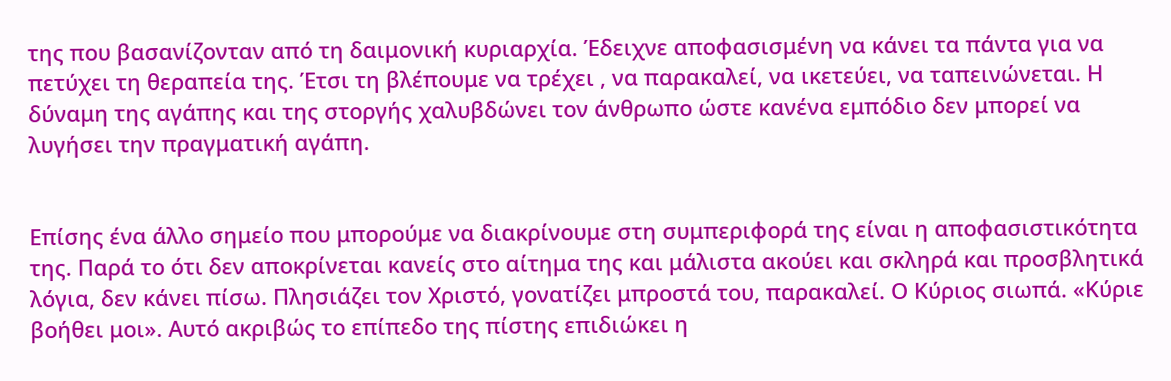της που βασανίζονταν από τη δαιμονική κυριαρχία. Έδειχνε αποφασισμένη να κάνει τα πάντα για να πετύχει τη θεραπεία της. Έτσι τη βλέπουμε να τρέχει , να παρακαλεί, να ικετεύει, να ταπεινώνεται. Η δύναμη της αγάπης και της στοργής χαλυβδώνει τον άνθρωπο ώστε κανένα εμπόδιο δεν μπορεί να λυγήσει την πραγματική αγάπη.


Επίσης ένα άλλο σημείο που μπορούμε να διακρίνουμε στη συμπεριφορά της είναι η αποφασιστικότητα της. Παρά το ότι δεν αποκρίνεται κανείς στο αίτημα της και μάλιστα ακούει και σκληρά και προσβλητικά λόγια, δεν κάνει πίσω. Πλησιάζει τον Χριστό, γονατίζει μπροστά του, παρακαλεί. Ο Κύριος σιωπά. «Κύριε βοήθει μοι». Αυτό ακριβώς το επίπεδο της πίστης επιδιώκει η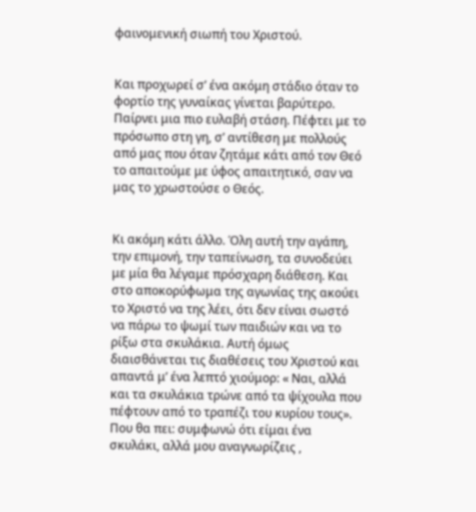φαινομενική σιωπή του Χριστού.


Και προχωρεί σ’ ένα ακόμη στάδιο όταν το φορτίο της γυναίκας γίνεται βαρύτερο. Παίρνει μια πιο ευλαβή στάση. Πέφτει με το πρόσωπο στη γη, σ’ αντίθεση με πολλούς από μας που όταν ζητάμε κάτι από τον Θεό το απαιτούμε με ύφος απαιτητικό, σαν να μας το χρωστούσε ο Θεός.


Κι ακόμη κάτι άλλο. Όλη αυτή την αγάπη, την επιμονή, την ταπείνωση, τα συνοδεύει με μία θα λέγαμε πρόσχαρη διάθεση. Και στο αποκορύφωμα της αγωνίας της ακούει το Χριστό να της λέει, ότι δεν είναι σωστό να πάρω το ψωμί των παιδιών και να το ρίξω στα σκυλάκια. Αυτή όμως διαισθάνεται τις διαθέσεις του Χριστού και απαντά μ’ ένα λεπτό χιούμορ: « Ναι, αλλά και τα σκυλάκια τρώνε από τα ψίχουλα που πέφτουν από το τραπέζι του κυρίου τους». Που θα πει: συμφωνώ ότι είμαι ένα σκυλάκι, αλλά μου αναγνωρίζεις ,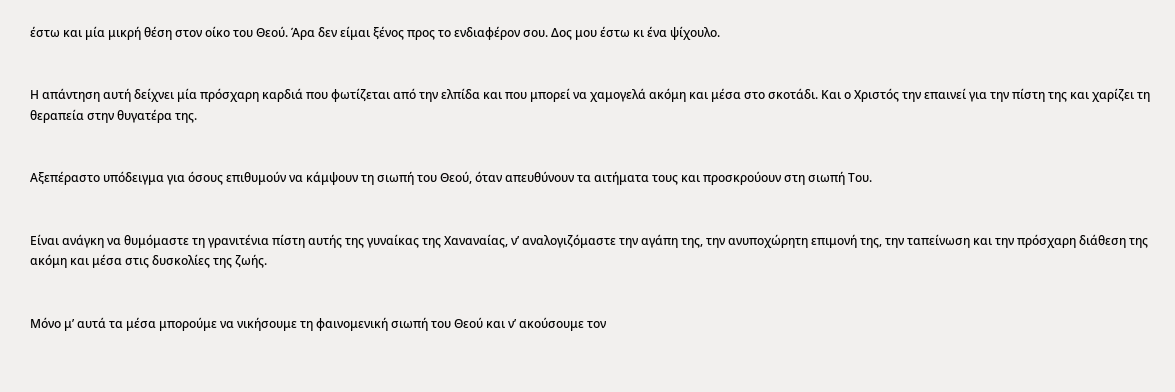έστω και μία μικρή θέση στον οίκο του Θεού. Άρα δεν είμαι ξένος προς το ενδιαφέρον σου. Δος μου έστω κι ένα ψίχουλο.


Η απάντηση αυτή δείχνει μία πρόσχαρη καρδιά που φωτίζεται από την ελπίδα και που μπορεί να χαμογελά ακόμη και μέσα στο σκοτάδι. Και ο Χριστός την επαινεί για την πίστη της και χαρίζει τη θεραπεία στην θυγατέρα της.


Αξεπέραστο υπόδειγμα για όσους επιθυμούν να κάμψουν τη σιωπή του Θεού, όταν απευθύνουν τα αιτήματα τους και προσκρούουν στη σιωπή Του.


Είναι ανάγκη να θυμόμαστε τη γρανιτένια πίστη αυτής της γυναίκας της Χαναναίας, ν’ αναλογιζόμαστε την αγάπη της, την ανυποχώρητη επιμονή της, την ταπείνωση και την πρόσχαρη διάθεση της ακόμη και μέσα στις δυσκολίες της ζωής.


Μόνο μ’ αυτά τα μέσα μπορούμε να νικήσουμε τη φαινομενική σιωπή του Θεού και ν’ ακούσουμε τον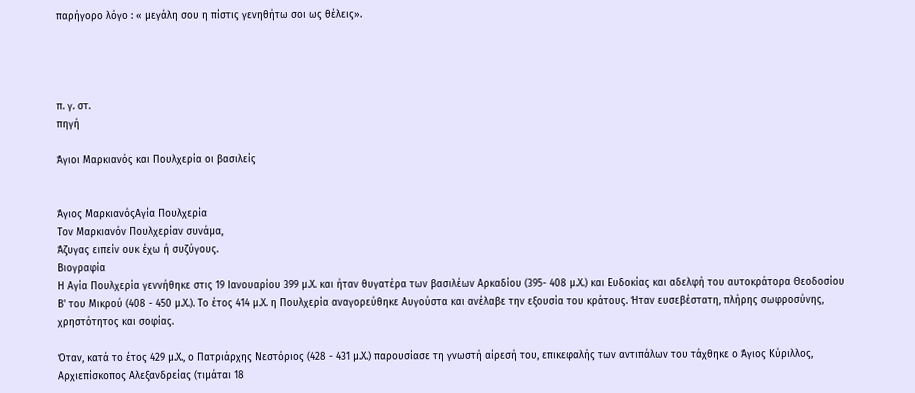παρήγορο λόγο : « μεγάλη σου η πίστις γενηθήτω σοι ως θέλεις».




π. γ. στ.
πηγή

Άγιοι Μαρκιανός και Πουλχερία οι βασιλείς


Άγιος ΜαρκιανόςΑγία Πουλχερία
Tον Mαρκιανόν Πουλχερίαν συνάμα,
Άζυγας ειπείν ουκ έχω ή συζύγους.
Βιογραφία
Η Αγία Πουλχερία γεννήθηκε στις 19 Ιανουαρίου 399 μ.Χ. και ήταν θυγατέρα των βασιλέων Αρκαδίου (395- 408 μ.Χ.) και Ευδοκίας και αδελφή του αυτοκράτορα Θεοδοσίου Β' του Μικρού (408 - 450 μ.Χ.). Το έτος 414 μ.Χ. η Πουλχερία αναγορεύθηκε Αυγούστα και ανέλαβε την εξουσία του κράτους. Ήταν ευσεβέστατη, πλήρης σωφροσύνης, χρηστότητος και σοφίας.

Όταν, κατά το έτος 429 μ.Χ., ο Πατριάρχης Νεστόριος (428 - 431 μ.Χ.) παρουσίασε τη γνωστή αίρεσή του, επικεφαλής των αντιπάλων του τάχθηκε ο Άγιος Κύριλλος, Αρχιεπίσκοπος Αλεξανδρείας (τιμάται 18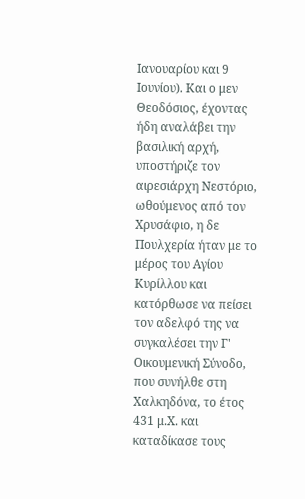Ιανουαρίου και 9 Ιουνίου). Και ο μεν Θεοδόσιος, έχοντας ήδη αναλάβει την βασιλική αρχή, υποστήριζε τον αιρεσιάρχη Νεστόριο, ωθούμενος από τον Χρυσάφιο, η δε Πουλχερία ήταν με το μέρος του Αγίου Κυρίλλου και κατόρθωσε να πείσει τον αδελφό της να συγκαλέσει την Γ' Οικουμενική Σύνοδο, που συνήλθε στη Χαλκηδόνα, το έτος 431 μ.Χ. και καταδίκασε τους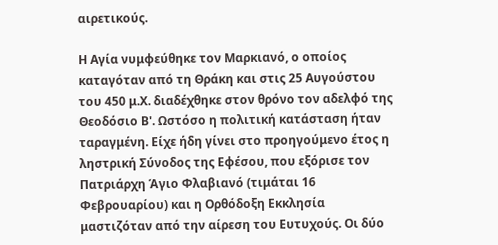αιρετικούς.

Η Αγία νυμφεύθηκε τον Μαρκιανό, ο οποίος καταγόταν από τη Θράκη και στις 25 Αυγούστου του 450 μ.Χ. διαδέχθηκε στον θρόνο τον αδελφό της Θεοδόσιο Β'. Ωστόσο η πολιτική κατάσταση ήταν ταραγμένη. Είχε ήδη γίνει στο προηγούμενο έτος η ληστρική Σύνοδος της Εφέσου, που εξόρισε τον Πατριάρχη Άγιο Φλαβιανό (τιμάται 16 Φεβρουαρίου) και η Ορθόδοξη Εκκλησία μαστιζόταν από την αίρεση του Ευτυχούς. Οι δύο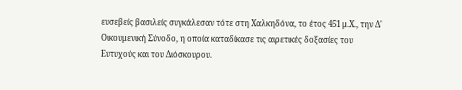ευσεβείς βασιλείς συγκάλεσαν τότε στη Χαλκηδόνα, το έτος 451 μ.Χ., την Δ' Οικουμενική Σύνοδο, η οποία καταδίκασε τις αιρετικές δοξασίες του Ευτυχούς και του Διόσκουρου.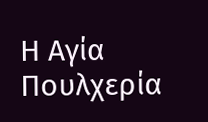Η Αγία Πουλχερία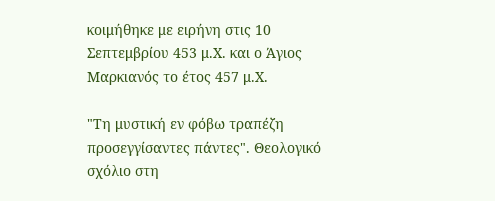κοιμήθηκε με ειρήνη στις 10 Σεπτεμβρίου 453 μ.Χ. και ο Άγιος Μαρκιανός το έτος 457 μ.Χ.

"Τη μυστική εν φόβω τραπέζη προσεγγίσαντες πάντες". Θεολογικό σχόλιο στη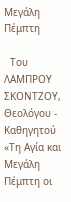Μεγάλη Πέμπτη

  Του ΛΑΜΠΡΟΥ ΣΚΟΝΤΖΟΥ, Θεολόγου - Καθηγητού «Τη Αγία και Μεγάλη Πέμπτη οι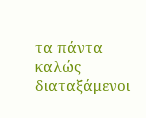τα πάντα καλώς διαταξάμενοι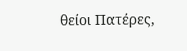θείοι Πατέρες,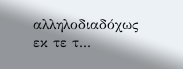αλληλοδιαδόχως εκ τε τ...